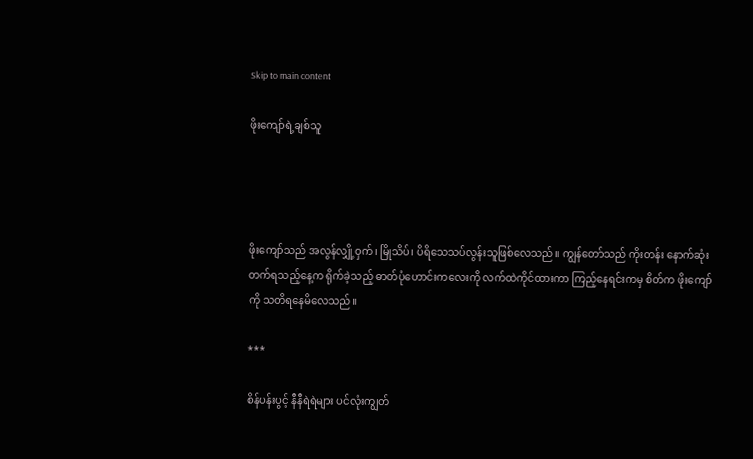Skip to main content

ဖိုးကျော်ရဲ့ချစ်သူ




ဖိုးကျော်သည် အလွန်လျှို့ဝှက်၊ မြိုသိပ်၊ ပိရိသေသပ်လွန်းသူဖြစ်လေသည်။ ကျွန်တော်သည် ကိုးတန်း နောက်ဆုံးတက်ရသည့်နေ့က ရိုက်ခဲ့သည့် ဓာတ်ပုံဟောင်းကလေးကို လက်ထဲကိုင်ထားကာ ကြည့်နေရင်းကမှ စိတ်က ဖိုးကျော် ကို သတိရနေမိလေသည်။

***

စိန်ပန်းပွင့် နီနီရဲရဲများ ပင်လုံးကျွတ်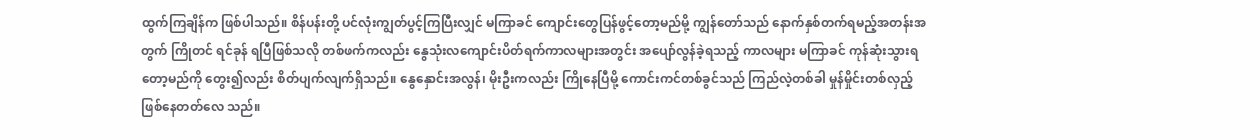ထွက်ကြချိန်က ဖြစ်ပါသည်။ စိန်ပန်းတို့ ပင်လုံးကျွတ်ပွင့်ကြပြီးလျှင် မကြာခင် ကျောင်းတွေပြန်ဖွင့်တော့မည်မို့ ကျွန်တော်သည် နောက်နှစ်တက်ရမည့်အတန်းအတွက် ကြိုတင် ရင်ခုန် ရပြီဖြစ်သလို တစ်ဖက်ကလည်း နွေသုံးလကျောင်းပိတ်ရက်ကာလများအတွင်း အပျော်လွန်ခဲ့ရသည့် ကာလများ မကြာခင် ကုန်ဆုံးသွားရတော့မည်ကို တွေး၍လည်း စိတ်ပျက်လျက်ရှိသည်။ နွေနှောင်းအလွန်၊ မိုးဦးကလည်း ကြိုနေပြီမို့ ကောင်းကင်တစ်ခွင်သည် ကြည်လဲ့တစ်ခါ မှုန်မှိုင်းတစ်လှည့် ဖြစ်နေတတ်လေ သည်။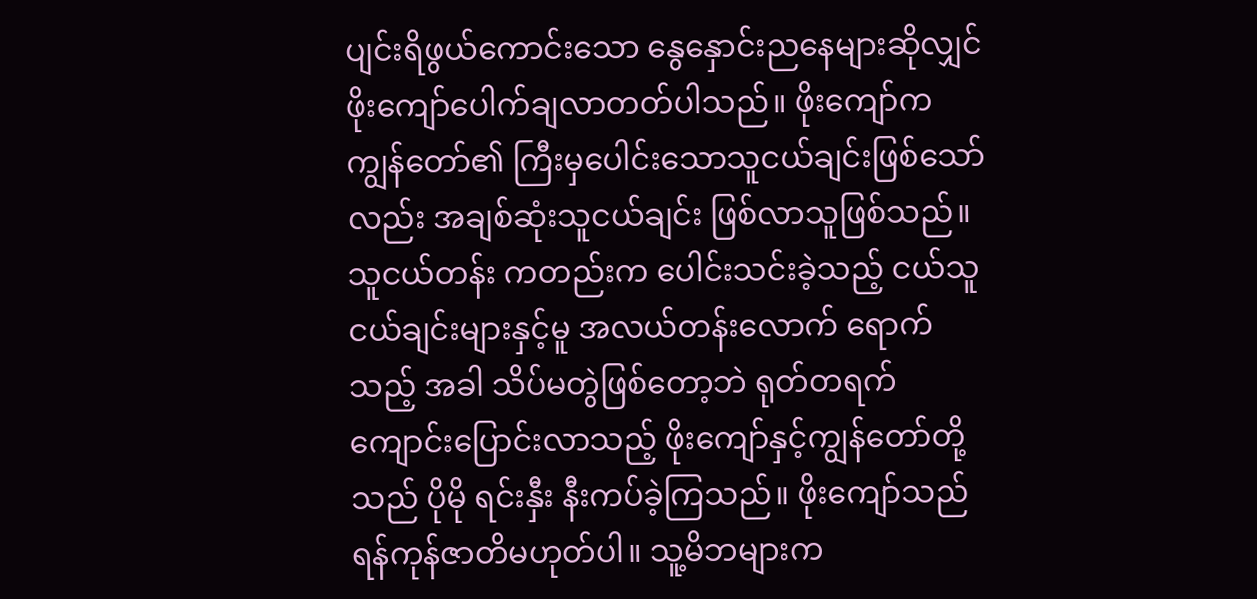ပျင်းရိဖွယ်ကောင်းသော နွေနှောင်းညနေများဆိုလျှင် ဖိုးကျော်ပေါက်ချလာတတ်ပါသည်။ ဖိုးကျော်က ကျွန်တော်၏ ကြီးမှပေါင်းသောသူငယ်ချင်းဖြစ်သော်လည်း အချစ်ဆုံးသူငယ်ချင်း ဖြစ်လာသူဖြစ်သည်။ သူငယ်တန်း ကတည်းက ပေါင်းသင်းခဲ့သည့် ငယ်သူငယ်ချင်းများနှင့်မူ အလယ်တန်းလောက် ရောက်သည့် အခါ သိပ်မတွဲဖြစ်တော့ဘဲ ရုတ်တရက် ကျောင်းပြောင်းလာသည့် ဖိုးကျော်နှင့်ကျွန်တော်တို့သည် ပိုမို ရင်းနှီး နီးကပ်ခဲ့ကြသည်။ ဖိုးကျော်သည် ရန်ကုန်ဇာတိမဟုတ်ပါ။ သူ့မိဘများက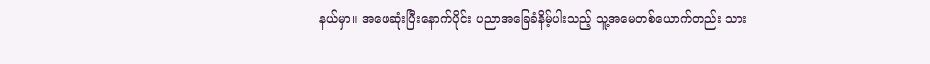နယ်မှာ။ အဖေဆုံးပြီးနောက်ပိုင်း ပညာအခြေခံနိမ့်ပါးသည့် သူ့အမေတစ်ယောက်တည်း သား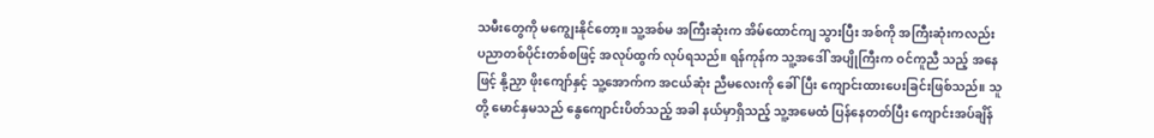သမီးတွေကို မကျွေးနိုင်တော့။ သူ့အစ်မ အကြီးဆုံးက အိမ်ထောင်ကျ သွားပြီး အစ်ကို အကြီးဆုံးကလည်း ပညာတစ်ပိုင်းတစ်စဖြင့် အလုပ်ထွက် လုပ်ရသည်။ ရန်ကုန်က သူ့အဒေါ် အပျိုကြီးက ဝင်ကူညီ သည့် အနေဖြင့် နို့ညှာ ဖိုးကျော်နှင့် သူ့အောက်က အငယ်ဆုံး ညီမလေးကို ခေါ်ပြီး ကျောင်းထားပေးခြင်းဖြစ်သည်။ သူတို့ မောင်နှမသည် နွေကျောင်းပိတ်သည့် အခါ နယ်မှာရှိသည့် သူ့အမေထံ ပြန်နေတတ်ပြီး ကျောင်းအပ်ချိန်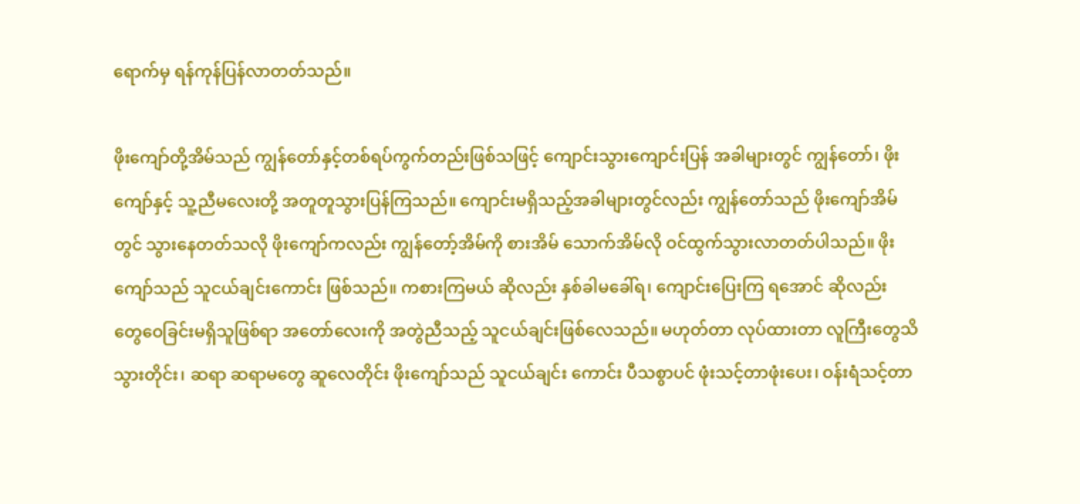ရောက်မှ ရန်ကုန်ပြန်လာတတ်သည်။

ဖိုးကျော်တို့အိမ်သည် ကျွန်တော်နှင့်တစ်ရပ်ကွက်တည်းဖြစ်သဖြင့် ကျောင်းသွားကျောင်းပြန် အခါများတွင် ကျွန်တော်၊ ဖိုးကျော်နှင့် သူ့ညီမလေးတို့ အတူတူသွားပြန်ကြသည်။ ကျောင်းမရှိသည့်အခါများတွင်လည်း ကျွန်တော်သည် ဖိုးကျော်အိမ်တွင် သွားနေတတ်သလို ဖိုးကျော်ကလည်း ကျွန်တော့်အိမ်ကို စားအိမ် သောက်အိမ်လို ဝင်ထွက်သွားလာတတ်ပါသည်။ ဖိုးကျော်သည် သူငယ်ချင်းကောင်း ဖြစ်သည်။ ကစားကြမယ် ဆိုလည်း နှစ်ခါမခေါ်ရ၊ ကျောင်းပြေးကြ ရအောင် ဆိုလည်း တွေဝေခြင်းမရှိသူဖြစ်ရာ အတော်လေးကို အတွဲညီသည့် သူငယ်ချင်းဖြစ်လေသည်။ မဟုတ်တာ လုပ်ထားတာ လူကြီးတွေသိသွားတိုင်း၊ ဆရာ ဆရာမတွေ ဆူလေတိုင်း ဖိုးကျော်သည် သူငယ်ချင်း ကောင်း ပီသစွာပင် ဖုံးသင့်တာဖုံးပေး၊ ဝန်းရံသင့်တာ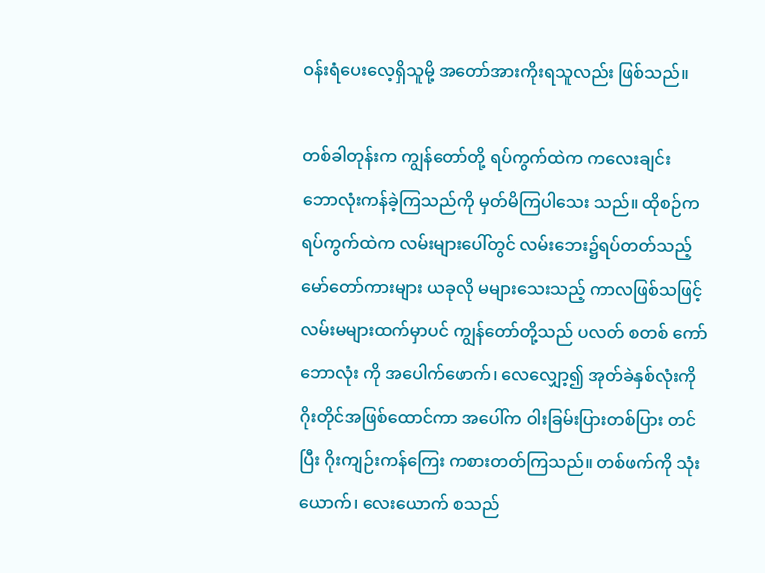ဝန်းရံပေးလေ့ရှိသူမို့ အတော်အားကိုးရသူလည်း ဖြစ်သည်။

တစ်ခါတုန်းက ကျွန်တော်တို့ ရပ်ကွက်ထဲက ကလေးချင်း ဘောလုံးကန်ခဲ့ကြသည်ကို မှတ်မိကြပါသေး သည်။ ထိုစဉ်က ရပ်ကွက်ထဲက လမ်းများပေါ်တွင် လမ်းဘေး၌ရပ်တတ်သည့် မော်တော်ကားများ ယခုလို မများသေးသည့် ကာလဖြစ်သဖြင့် လမ်းမများထက်မှာပင် ကျွန်တော်တို့သည် ပလတ် စတစ် ကော်ဘောလုံး ကို အပေါက်ဖောက်၊ လေလျှော့၍ အုတ်ခဲနှစ်လုံးကို ဂိုးတိုင်အဖြစ်ထောင်ကာ အပေါ်က ဝါးခြမ်းပြားတစ်ပြား တင်ပြီး ဂိုးကျဉ်းကန်ကြေး ကစားတတ်ကြသည်။ တစ်ဖက်ကို သုံးယောက်၊ လေးယောက် စသည်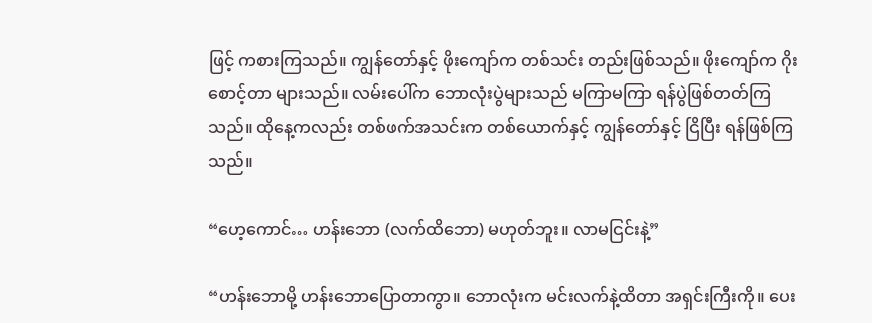ဖြင့် ကစားကြသည်။ ကျွန်တော်နှင့် ဖိုးကျော်က တစ်သင်း တည်းဖြစ်သည်။ ဖိုးကျော်က ဂိုးစောင့်တာ များသည်။ လမ်းပေါ်က ဘောလုံးပွဲများသည် မကြာမကြာ ရန်ပွဲဖြစ်တတ်ကြသည်။ ထိုနေ့ကလည်း တစ်ဖက်အသင်းက တစ်ယောက်နှင့် ကျွန်တော်နှင့် ငြိပြီး ရန်ဖြစ်ကြသည်။

“ဟေ့ကောင်… ဟန်းဘော (လက်ထိဘော) မဟုတ်ဘူး။ လာမငြင်းနဲ့”

“ဟန်းဘောမို့ ဟန်းဘောပြောတာကွာ။ ဘောလုံးက မင်းလက်နဲ့ထိတာ အရှင်းကြီးကို။ ပေး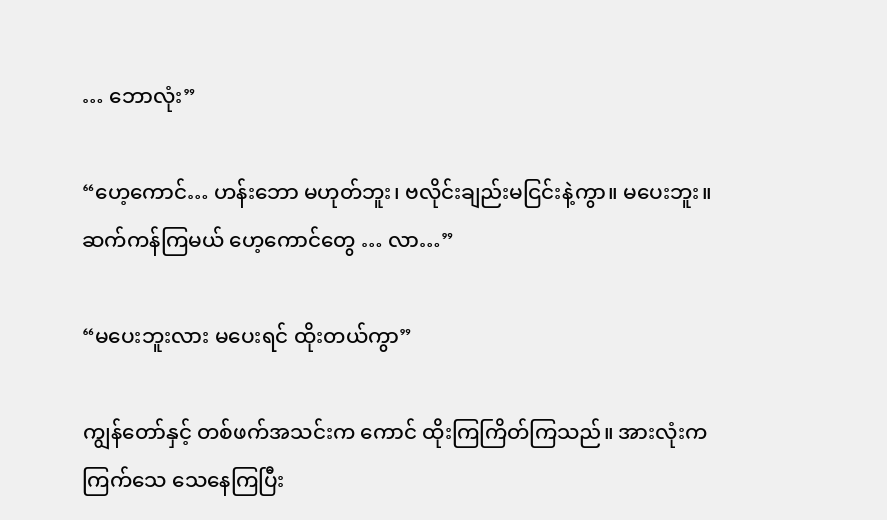… ဘောလုံး”

“ဟေ့ကောင်… ဟန်းဘော မဟုတ်ဘူး၊ ဗလိုင်းချည်းမငြင်းနဲ့ကွာ။ မပေးဘူး။ ဆက်ကန်ကြမယ် ဟေ့ကောင်တွေ … လာ…”

“မပေးဘူးလား မပေးရင် ထိုးတယ်ကွာ”

ကျွန်တော်နှင့် တစ်ဖက်အသင်းက ကောင် ထိုးကြကြိတ်ကြသည်။ အားလုံးက ကြက်သေ သေနေကြပြီး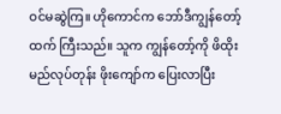ဝင်မဆွဲကြ။ ဟိုကောင်က ဘော်ဒီကျွန်တော့်ထက် ကြီးသည်။ သူက ကျွန်တော့်ကို ဖိထိုးမည်လုပ်တုန်း ဖိုးကျော်က ပြေးလာပြီး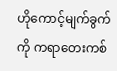ဟိုကောင့်မျက်ခွက်ကို ကရာတေးကစ်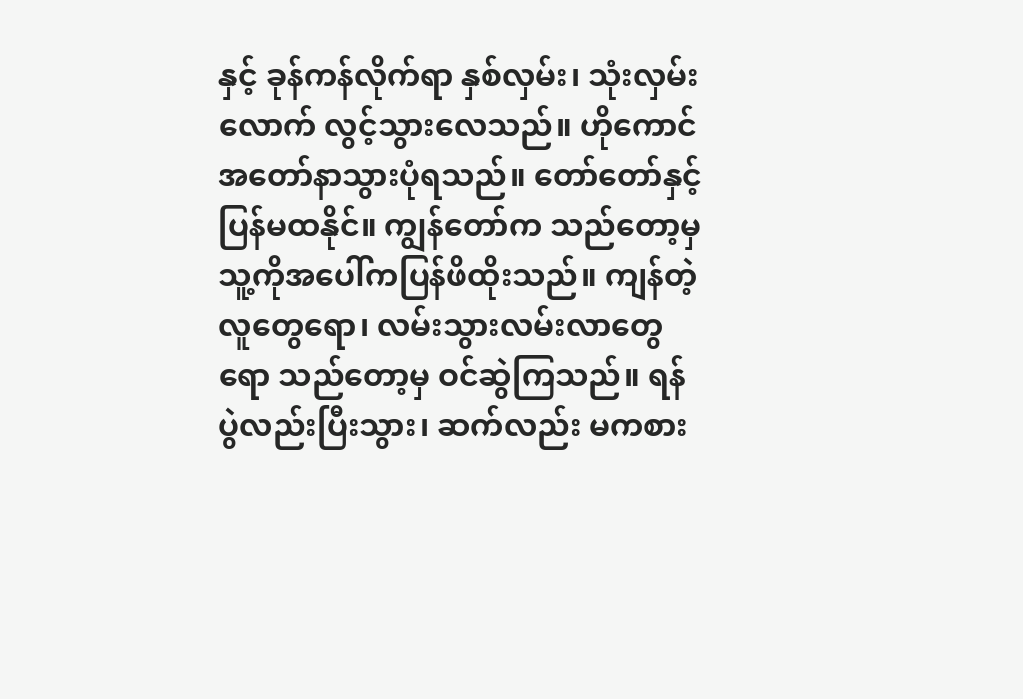နှင့် ခုန်ကန်လိုက်ရာ နှစ်လှမ်း၊ သုံးလှမ်းလောက် လွင့်သွားလေသည်။ ဟိုကောင် အတော်နာသွားပုံရသည်။ တော်တော်နှင့်ပြန်မထနိုင်။ ကျွန်တော်က သည်တော့မှ သူ့ကိုအပေါ်ကပြန်ဖိထိုးသည်။ ကျန်တဲ့ လူတွေရော၊ လမ်းသွားလမ်းလာတွေရော သည်တော့မှ ဝင်ဆွဲကြသည်။ ရန်ပွဲလည်းပြီးသွား၊ ဆက်လည်း မကစား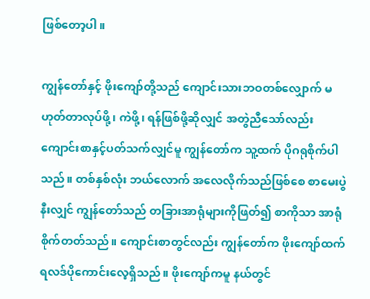ဖြစ်တော့ပါ။

ကျွန်တော်နှင့် ဖိုးကျော်တို့သည် ကျောင်းသားဘဝတစ်လျှောက် မဟုတ်တာလုပ်ဖို့၊ ကဲဖို့၊ ရန်ဖြစ်ဖို့ဆိုလျှင် အတွဲညီသော်လည်း ကျောင်းစာနှင့်ပတ်သက်လျှင်မူ ကျွန်တော်က သူ့ထက် ပိုဂရုစိုက်ပါသည်။ တစ်နှစ်လုံး ဘယ်လောက် အလေလိုက်သည်ဖြစ်စေ စာမေးပွဲနီးလျှင် ကျွန်တော်သည် တခြားအာရုံများကိုဖြတ်၍ စာကိုသာ အာရုံစိုက်တတ်သည်။ ကျောင်းစာတွင်လည်း ကျွန်တော်က ဖိုးကျော်ထက် ရလဒ်ပိုကောင်းလေ့ရှိသည်။ ဖိုးကျော်ကမူ နယ်တွင်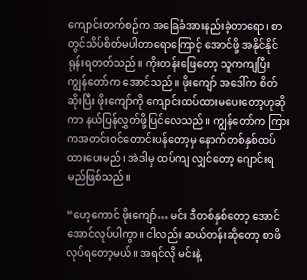ကျောင်းတက်စဉ်က အခြေခံအားနည်းခဲ့တာရော၊ စာတွင်သိပ်စိတ်မပါတာရောကြောင့် အောင်ဖို့ အနိုင်နိုင်ရုန်းရတတ်သည်။ ကိုးတန်းဖြေတော့ သူကကျပြီး ကျွန်တော်က အောင်သည်။ ဖိုးကျော် အဒေါ်က စိတ်ဆိုးပြီး ဖိုးကျော်ကို ကျောင်းထပ်ထားမပေးတော့ဟုဆိုကာ နယ်ပြန်လွှတ်ဖို့ပြင်လေသည်။ ကျွန်တော်က ကြားကအတင်းဝင်တောင်းပန်တော့မှ နောက်တစ်နှစ်ထပ်ထားပေးမည်၊ အဲဒါမှ ထပ်ကျ လျှင်တော့ ဂျောင်းရမည်ဖြစ်သည်။

“ဟေ့ကောင် ဖိုးကျော်… မင်း ဒီတစ်နှစ်တော့ အောင်အောင်လုပ်ပါကွာ။ ငါလည်း ဆယ်တန်းဆိုတော့ စာဖိ လုပ်ရတော့မယ်။ အရင်လို မင်းနဲ့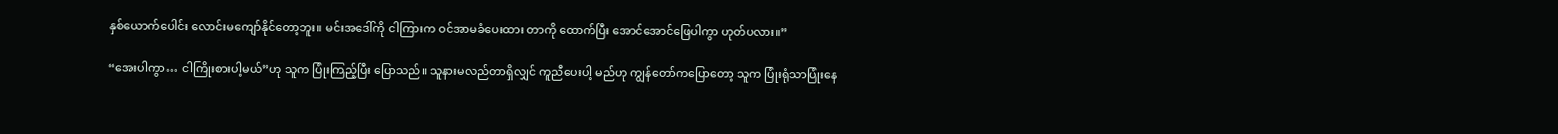နှစ်ယောက်ပေါင်း လောင်းမကျော်နိုင်တော့ဘူး။ မင်းအဒေါ်ကို ငါကြားက ဝင်အာမခံပေးထား တာကို ထောက်ပြီး အောင်အောင်ဖြေပါကွာ ဟုတ်ပလား။”

“အေးပါကွာ… ငါကြိုးစားပါ့မယ်”ဟု သူက ပြုံးကြည့်ပြီး ပြောသည်။ သူနားမလည်တာရှိလျှင် ကူညီပေးပါ့ မည်ဟု ကျွန်တော်ကပြောတော့ သူက ပြုံးရုံသာပြုံးနေ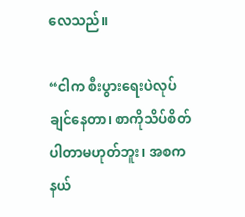လေသည်။

“ငါက စီးပွားရေးပဲလုပ်ချင်နေတာ၊ စာကိုသိပ်စိတ်ပါတာမဟုတ်ဘူး၊ အစက နယ်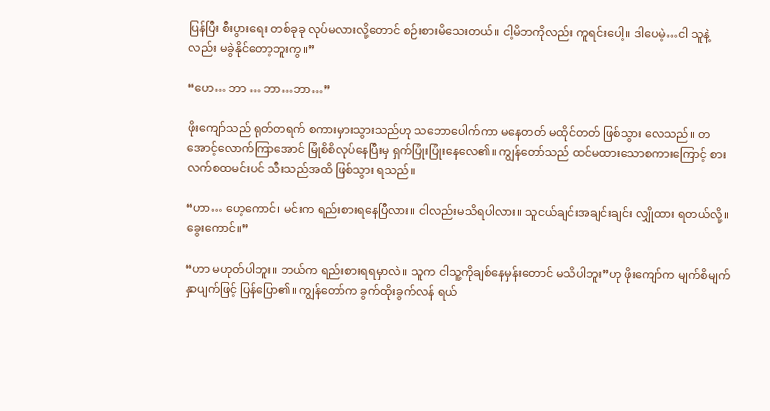ပြန်ပြီး စီးပွားရေး တစ်ခုခု လုပ်မလားလို့တောင် စဉ်းစားမိသေးတယ်။ ငါ့မိဘကိုလည်း ကူရင်းပေါ့။ ဒါပေမဲ့…ငါ သူနဲ့လည်း မခွဲနိုင်တော့ဘူးကွ။”

“ဟေ… ဘာ … ဘာ…ဘာ…”

ဖိုးကျော်သည် ရုတ်တရက် စကားမှားသွားသည်ဟု သဘောပေါက်ကာ မနေတတ် မထိုင်တတ် ဖြစ်သွား လေသည်။ တအောင့်လောက်ကြာအောင် မြုံစိစိလုပ်နေပြီးမှ ရှက်ပြုံးပြုံးနေလေ၏။ ကျွန်တော်သည် ထင်မထားသောစကားကြောင့် စားလက်စထမင်းပင် သီးသည်အထိ ဖြစ်သွား ရသည်။

“ဟာ… ဟေ့ကောင်၊ မင်းက ရည်းစားရနေပြီလား။ ငါလည်းမသိရပါလား။ သူငယ်ချင်းအချင်းချင်း လျှိုထား ရတယ်လို့။ ခွေးကောင်။”

“ဟာ မဟုတ်ပါဘူး။ ဘယ်က ရည်းစားရရမှာလဲ။ သူက ငါသူ့ကိုချစ်နေမှန်းတောင် မသိပါဘူး”ဟု ဖိုးကျော်က မျက်စိမျက်နှာပျက်ဖြင့် ပြန်ပြော၏။ ကျွန်တော်က ခွက်ထိုးခွက်လန် ရယ်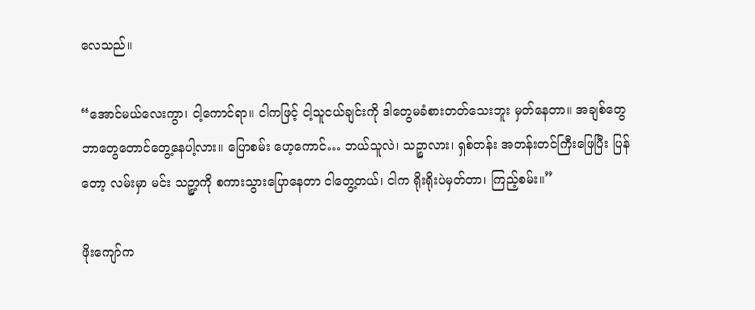လေသည်။

“အောင်မယ်လေးကွာ၊ ငါ့ကောင်ရာ။ ငါကဖြင့် ငါ့သူငယ်ချင်းကို ဒါတွေမခံစားတတ်သေးဘူး မှတ်နေတာ။ အချစ်တွေ ဘာတွေတောင်တွေ့နေပါ့လား။ ပြောစမ်း ဟေ့ကောင်… ဘယ်သူလဲ၊ သဉ္စာလား၊ ရှစ်တန်း အတန်းတင်ကြီးဖြေပြီး ပြန်တော့ လမ်းမှာ မင်း သဉ္စာ့ကို စကားသွားပြောနေတာ ငါတွေ့တယ်၊ ငါက ရိုးရိုးပဲမှတ်တာ၊ ကြည့်စမ်း။”

ဖိုးကျော်က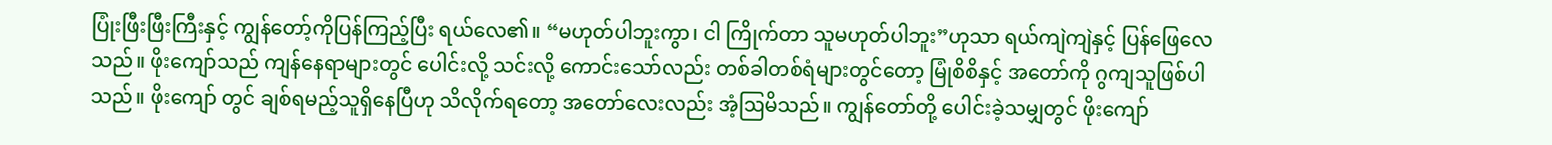ပြုံးဖြီးဖြီးကြီးနှင့် ကျွန်တော့်ကိုပြန်ကြည့်ပြီး ရယ်လေ၏။ “မဟုတ်ပါဘူးကွာ၊ ငါ ကြိုက်တာ သူမဟုတ်ပါဘူး”ဟုသာ ရယ်ကျဲကျဲနှင့် ပြန်ဖြေလေသည်။ ဖိုးကျော်သည် ကျန်နေရာများတွင် ပေါင်းလို့ သင်းလို့ ကောင်းသော်လည်း တစ်ခါတစ်ရံများတွင်တော့ မြုံစိစိနှင့် အတော်ကို ဂွကျသူဖြစ်ပါသည်။ ဖိုးကျော် တွင် ချစ်ရမည့်သူရှိနေပြီဟု သိလိုက်ရတော့ အတော်လေးလည်း အံ့ဩမိသည်။ ကျွန်တော်တို့ ပေါင်းခဲ့သမျှတွင် ဖိုးကျော်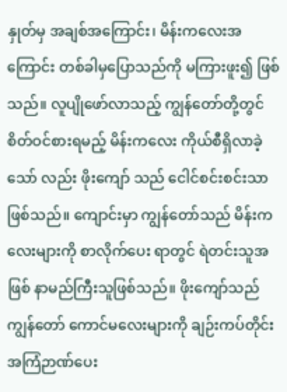နှုတ်မှ အချစ်အကြောင်း၊ မိန်းကလေးအကြောင်း တစ်ခါမှပြောသည်ကို မကြားဖူး၍ ဖြစ်သည်။ လူပျိုဖော်လာသည့် ကျွန်တော်တို့တွင် စိတ်ဝင်စားရမည့် မိန်းကလေး ကိုယ်စီရှိလာခဲ့သော် လည်း ဖိုးကျော် သည် ငေါင်စင်းစင်းသာဖြစ်သည်။ ကျောင်းမှာ ကျွန်တော်သည် မိန်းကလေးများကို စာလိုက်ပေး ရာတွင် ရဲတင်းသူအဖြစ် နာမည်ကြီးသူဖြစ်သည်။ ဖိုးကျော်သည် ကျွန်တော် ကောင်မလေးများကို ချဉ်းကပ်တိုင်း အကြံဉာဏ်ပေး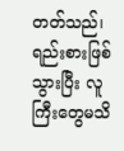တတ်သည်၊ ရည်းစားဖြစ်သွားပြီး လူကြီးတွေမသိ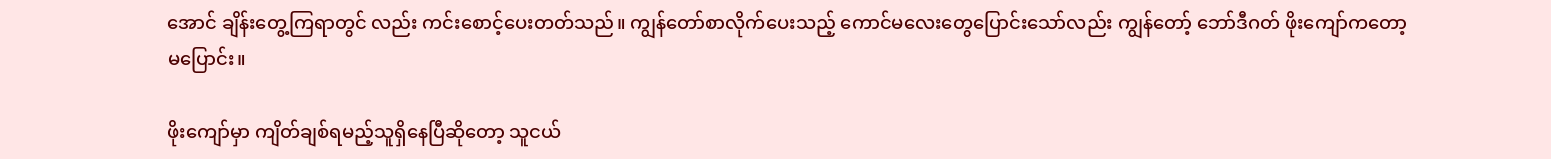အောင် ချိန်းတွေ့ကြရာတွင် လည်း ကင်းစောင့်ပေးတတ်သည်။ ကျွန်တော်စာလိုက်ပေးသည့် ကောင်မလေးတွေပြောင်းသော်လည်း ကျွန်တော့် ဘော်ဒီဂတ် ဖိုးကျော်ကတော့ မပြောင်း။

ဖိုးကျော်မှာ ကျိတ်ချစ်ရမည့်သူရှိနေပြီဆိုတော့ သူငယ်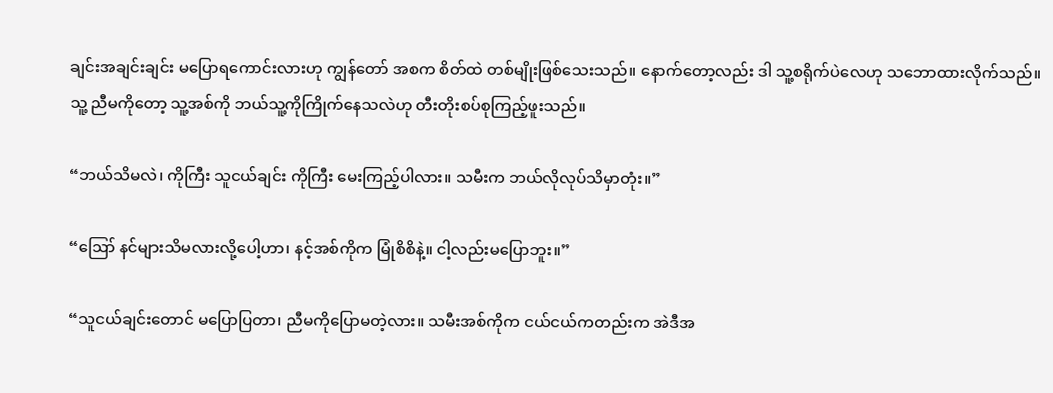ချင်းအချင်းချင်း မပြောရကောင်းလားဟု ကျွန်တော် အစက စိတ်ထဲ တစ်မျိုးဖြစ်သေးသည်။ နောက်တော့လည်း ဒါ သူ့စရိုက်ပဲလေဟု သဘောထားလိုက်သည်။ သူ့ ညီမကိုတော့ သူ့အစ်ကို ဘယ်သူ့ကိုကြိုက်နေသလဲဟု တီးတိုးစပ်စုကြည့်ဖူးသည်။

“ဘယ်သိမလဲ၊ ကိုကြီး သူငယ်ချင်း ကိုကြီး မေးကြည့်ပါလား။ သမီးက ဘယ်လိုလုပ်သိမှာတုံး။”

“ဪ နင်များသိမလားလို့ပေါ့ဟာ၊ နင့်အစ်ကိုက မြုံစိစိနဲ့။ ငါ့လည်းမပြောဘူး။”

“သူငယ်ချင်းတောင် မပြောပြတာ၊ ညီမကိုပြောမတဲ့လား။ သမီးအစ်ကိုက ငယ်ငယ်ကတည်းက အဲဒီအ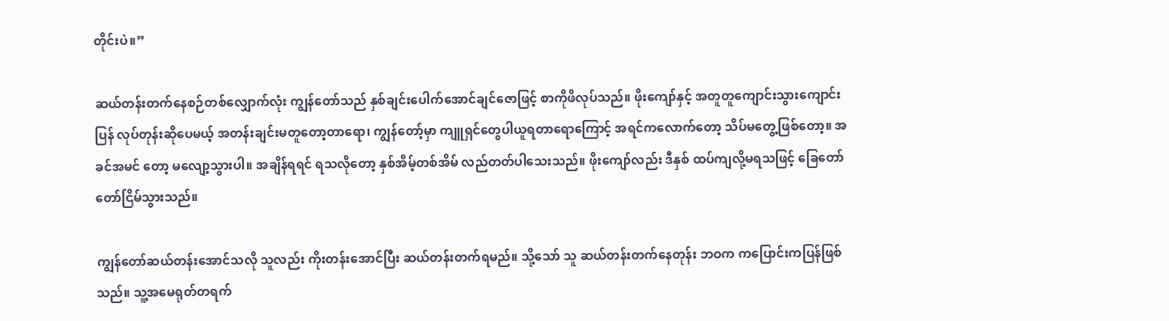တိုင်းပဲ။”

ဆယ်တန်းတက်နေစဉ်တစ်လျှောက်လုံး ကျွန်တော်သည် နှစ်ချင်းပေါက်အောင်ချင်ဇောဖြင့် စာကိုဖိလုပ်သည်။ ဖိုးကျော်နှင့် အတူတူကျောင်းသွားကျောင်းပြန် လုပ်တုန်းဆိုပေမယ့် အတန်းချင်းမတူတော့တာရော၊ ကျွန်တော့်မှာ ကျူရှင်တွေပါယူရတာရောကြောင့် အရင်ကလောက်တော့ သိပ်မတွေ့ဖြစ်တော့။ အခင်အမင် တော့ မလျော့သွားပါ။ အချိန်ရရင် ရသလိုတော့ နှစ်အိမ့်တစ်အိမ် လည်တတ်ပါသေးသည်။ ဖိုးကျော်လည်း ဒီနှစ် ထပ်ကျလို့မရသဖြင့် ခြေတော်တော်ငြိမ်သွားသည်။

ကျွန်တော်ဆယ်တန်းအောင်သလို သူလည်း ကိုးတန်းအောင်ပြီး ဆယ်တန်းတက်ရမည်။ သို့သော် သူ ဆယ်တန်းတက်နေတုန်း ဘဝက ကပြောင်းကပြန်ဖြစ်သည်။ သူ့အမေရုတ်တရက်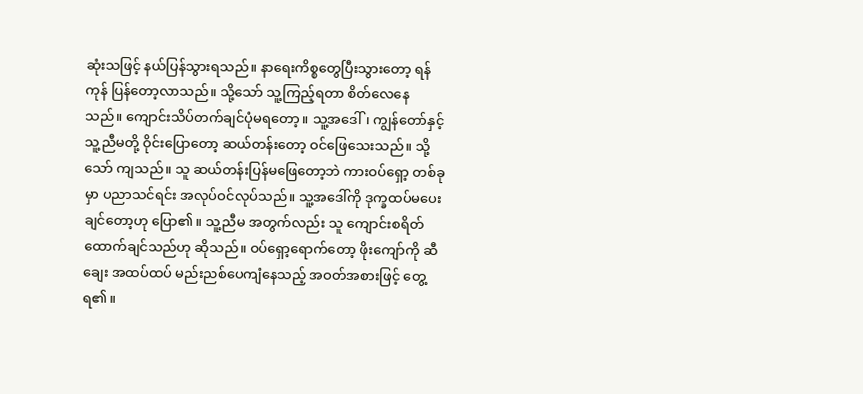ဆုံးသဖြင့် နယ်ပြန်သွားရသည်။ နာရေးကိစ္စတွေပြီးသွားတော့ ရန်ကုန် ပြန်တော့လာသည်။ သို့သော် သူ့ကြည့်ရတာ စိတ်လေနေ သည်။ ကျောင်းသိပ်တက်ချင်ပုံမရတော့။ သူ့အဒေါ်၊ ကျွန်တော်နှင့် သူ့ညီမတို့ ဝိုင်းပြောတော့ ဆယ်တန်းတော့ ဝင်ဖြေသေးသည်။ သို့သော် ကျသည်။ သူ ဆယ်တန်းပြန်မဖြေတော့ဘဲ ကားဝပ်ရှော့ တစ်ခုမှာ ပညာသင်ရင်း အလုပ်ဝင်လုပ်သည်။ သူ့အဒေါ်ကို ဒုက္ခထပ်မပေးချင်တော့ဟု ပြော၏။ သူ့ညီမ အတွက်လည်း သူ ကျောင်းစရိတ်ထောက်ချင်သည်ဟု ဆိုသည်။ ဝပ်ရှော့ရောက်တော့ ဖိုးကျော်ကို ဆီချေး အထပ်ထပ် မည်းညစ်ပေကျံနေသည့် အဝတ်အစားဖြင့် တွေ့ရ၏။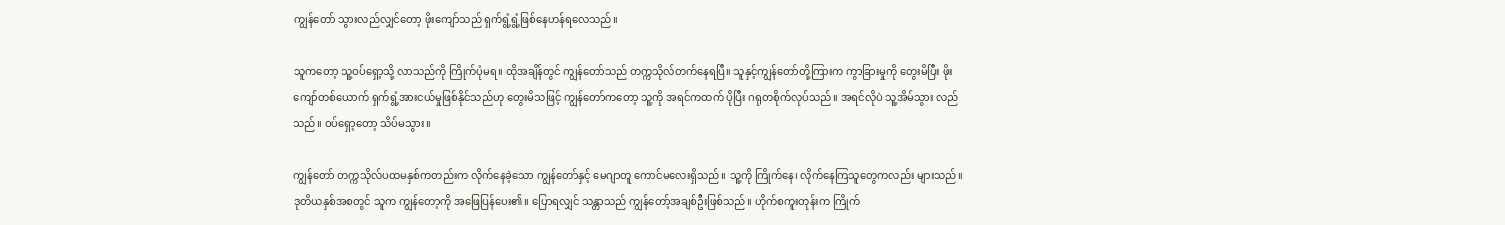ကျွန်တော် သွားလည်လျှင်တော့ ဖိုးကျော်သည် ရှက်ရွံ့ရွံ့ဖြစ်နေဟန်ရလေသည်။

သူကတော့ သူ့ဝပ်ရှော့သို့ လာသည်ကို ကြိုက်ပုံမရ။ ထိုအချိန်တွင် ကျွန်တော်သည် တက္ကသိုလ်တက်နေရပြီ။ သူနှင့်ကျွန်တော်တို့ကြားက ကွာခြားမှုကို တွေးမိပြီး ဖိုးကျော်တစ်ယောက် ရှက်ရွံ့အားငယ်မှုဖြစ်နိုင်သည်ဟု တွေးမိသဖြင့် ကျွန်တော်ကတော့ သူ့ကို အရင်ကထက် ပိုပြီး ဂရုတစိုက်လုပ်သည်။ အရင်လိုပဲ သူ့အိမ်သွား လည်သည်။ ဝပ်ရှော့တော့ သိပ်မသွား။

ကျွန်တော် တက္ကသိုလ်ပထမနှစ်ကတည်းက လိုက်နေခဲ့သော ကျွန်တော်နှင့် မေဂျာတူ ကောင်မလေးရှိသည်။ သူ့ကို ကြိုက်နေ၊ လိုက်နေကြသူတွေကလည်း များသည်။ ဒုတိယနှစ်အစတွင် သူက ကျွန်တော့ကို အဖြေပြန်ပေး၏။ ပြောရလျှင် သန္တာသည် ကျွန်တော့်အချစ်ဦးဖြစ်သည်။ ဟိုက်စကူးတုန်းက ကြိုက်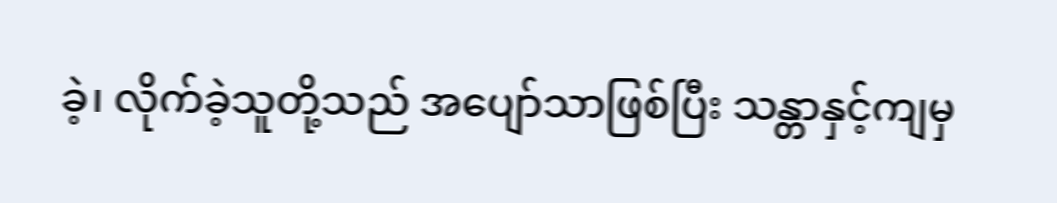ခဲ့၊ လိုက်ခဲ့သူတို့သည် အပျော်သာဖြစ်ပြီး သန္တာနှင့်ကျမှ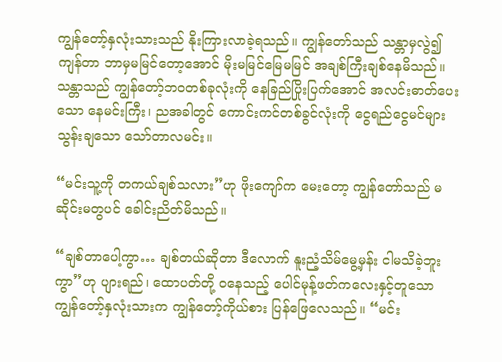ကျွန်တော့်နှလုံးသားသည် နိုးကြားလာခဲ့ရသည်။ ကျွန်တော်သည် သန္တာမှလွဲ၍ ကျန်တာ ဘာမှမမြင်တော့အောင် မိုးမမြင်မြေမမြင် အချစ်ကြီးချစ်နေမိသည်။ သန္တာသည် ကျွန်တော့်ဘဝတစ်ခုလုံးကို နေခြည်ပြိုးပြက်အောင် အလင်းဓာတ်ပေးသော နေမင်းကြီး၊ ညအခါတွင် ကောင်းကင်တစ်ခွင်လုံးကို ငွေရည်ငွေမင်များ သွန်းချသော သော်တာလမင်း။

“မင်းသူ့ကို တကယ်ချစ်သလား”ဟု ဖိုးကျော်က မေးတော့ ကျွန်တော်သည် မဆိုင်းမတွပင် ခေါင်းညိတ်မိသည်။

“ချစ်တာပေါ့ကွာ… ချစ်တယ်ဆိုတာ ဒီလောက် နူးညံ့သိမ်မွေ့မှန်း ငါမသိခဲ့ဘူးကွာ”ဟု ပျားရည်၊ ထောပတ်တို့ ဝနေသည့် ပေါင်မုန့်ဖတ်ကလေးနှင့်တူသော ကျွန်တော့်နှလုံးသားက ကျွန်တော့်ကိုယ်စား ပြန်ဖြေလေသည်။ “မင်း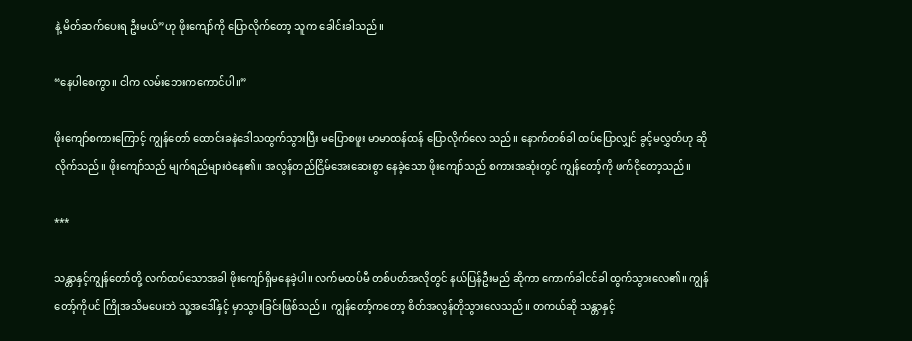နဲ့ မိတ်ဆက်ပေးရ ဦးမယ်”ဟု ဖိုးကျော်ကို ပြောလိုက်တော့ သူက ခေါင်းခါသည်။

“နေပါစေကွာ။ ငါက လမ်းဘေးကကောင်ပါ။”

ဖိုးကျော်စကားကြောင့် ကျွန်တော် ထောင်းခနဲဒေါသထွက်သွားပြီး မပြောစဖူး မာမာထန်ထန် ပြောလိုက်လေ သည်။ နောက်တစ်ခါ ထပ်ပြောလျှင် ခွင့်မလွှတ်ဟု ဆိုလိုက်သည်။ ဖိုးကျော်သည် မျက်ရည်များဝဲနေ၏။ အလွန်တည်ငြိမ်အေးဆေးစွာ နေခဲ့သော ဖိုးကျော်သည် စကားအဆုံးတွင် ကျွန်တော့်ကို ဖက်ငိုတော့သည်။

***

သန္တာနှင့်ကျွန်တော်တို့ လက်ထပ်သောအခါ ဖိုးကျော်ရှိမနေခဲ့ပါ။ လက်မထပ်မီ တစ်ပတ်အလိုတွင် နယ်ပြန်ဦးမည် ဆိုကာ ကောက်ခါငင်ခါ ထွက်သွားလေ၏။ ကျွန်တော့်ကိုပင် ကြိုအသိမပေးဘဲ သူ့အဒေါ်နှင့် မှာသွားခြင်းဖြစ်သည်။ ကျွန်တော့်ကတော့ စိတ်အလွန်တိုသွားလေသည်။ တကယ်ဆို သန္တာနှင့်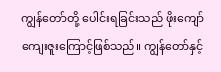ကျွန်တော်တို့ ပေါင်းရခြင်းသည် ဖိုးကျော်ကျေးဇူးကြောင့်ဖြစ်သည်။ ကျွန်တော်နှင့်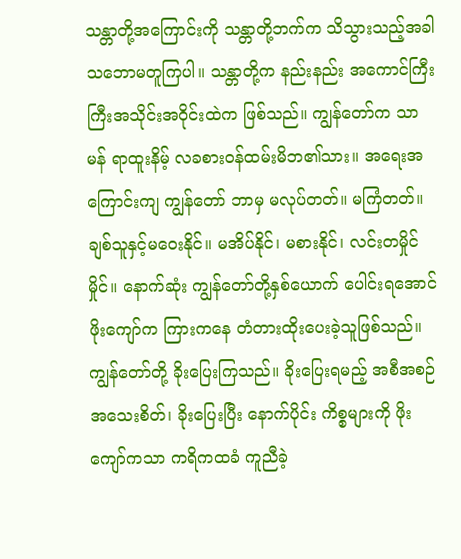သန္တာတို့အကြောင်းကို သန္တာတို့ဘက်က သိသွားသည့်အခါ သဘောမတူကြပါ။ သန္တာတို့က နည်းနည်း အကောင်ကြီးကြီးအသိုင်းအဝိုင်းထဲက ဖြစ်သည်။ ကျွန်တော်က သာမန် ရာထူးနိမ့် လခစားဝန်ထမ်းမိဘ၏သား။ အရေးအကြောင်းကျ ကျွန်တော် ဘာမှ မလုပ်တတ်။ မကြံတတ်။ ချစ်သူနှင့်မဝေးနိုင်။ မအိပ်နိုင်၊ မစားနိုင်၊ လင်းတမှိုင်မှိုင်။ နောက်ဆုံး ကျွန်တော်တို့နှစ်ယောက် ပေါင်းရအောင် ဖိုးကျော်က ကြားကနေ တံတားထိုးပေးခဲ့သူဖြစ်သည်။ ကျွန်တော်တို့ ခိုးပြေးကြသည်။ ခိုးပြေးရမည့် အစီအစဉ် အသေးစိတ်၊ ခိုးပြေးပြီး နောက်ပိုင်း ကိစ္စများကို ဖိုးကျော်ကသာ ကရိကထခံ ကူညီခဲ့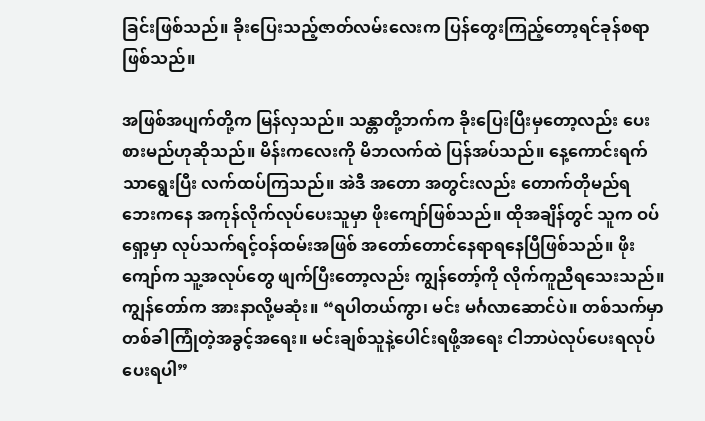ခြင်းဖြစ်သည်။ ခိုးပြေးသည့်ဇာတ်လမ်းလေးက ပြန်တွေးကြည့်တော့ရင်ခုန်စရာဖြစ်သည်။

အဖြစ်အပျက်တို့က မြန်လှသည်။ သန္တာတို့ဘက်က ခိုးပြေးပြီးမှတော့လည်း ပေးစားမည်ဟုဆိုသည်။ မိန်းကလေးကို မိဘလက်ထဲ ပြန်အပ်သည်။ နေ့ကောင်းရက်သာရွေးပြီး လက်ထပ်ကြသည်။ အဲဒီ အတော အတွင်းလည်း တောက်တိုမည်ရ ဘေးကနေ အကုန်လိုက်လုပ်ပေးသူမှာ ဖိုးကျော်ဖြစ်သည်။ ထိုအချိန်တွင် သူက ဝပ်ရှော့မှာ လုပ်သက်ရင့်ဝန်ထမ်းအဖြစ် အတော်တောင်နေရာရနေပြီဖြစ်သည်။ ဖိုးကျော်က သူ့အလုပ်တွေ ဖျက်ပြီးတော့လည်း ကျွန်တော့်ကို လိုက်ကူညီရသေးသည်။ ကျွန်တော်က အားနာလို့မဆုံး။ “ရပါတယ်ကွာ၊ မင်း မင်္ဂလာဆောင်ပဲ။ တစ်သက်မှာ တစ်ခါကြုံတဲ့အခွင့်အရေး။ မင်းချစ်သူနဲ့ပေါင်းရဖို့အရေး ငါဘာပဲလုပ်ပေးရလုပ်ပေးရပါ”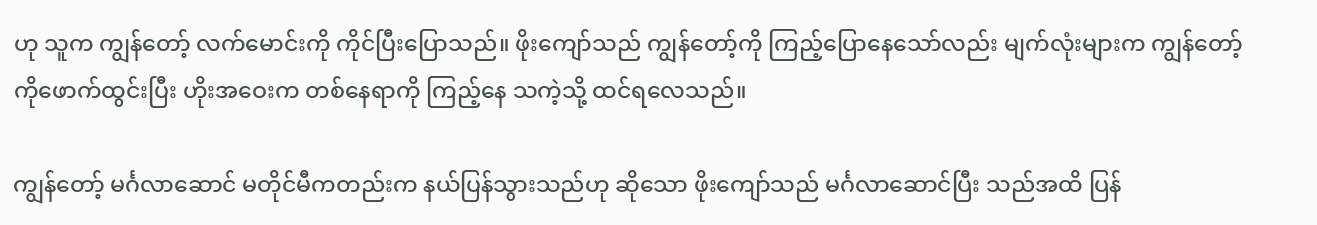ဟု သူက ကျွန်တော့် လက်မောင်းကို ကိုင်ပြီးပြောသည်။ ဖိုးကျော်သည် ကျွန်တော့်ကို ကြည့်ပြောနေသော်လည်း မျက်လုံးများက ကျွန်တော့်ကိုဖောက်ထွင်းပြီး ဟိုးအဝေးက တစ်နေရာကို ကြည့်နေ သကဲ့သို့ ထင်ရလေသည်။

ကျွန်တော့် မင်္ဂလာဆောင် မတိုင်မီကတည်းက နယ်ပြန်သွားသည်ဟု ဆိုသော ဖိုးကျော်သည် မင်္ဂလာဆောင်ပြီး သည်အထိ ပြန်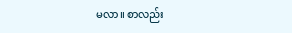မလာ။ စာလည်း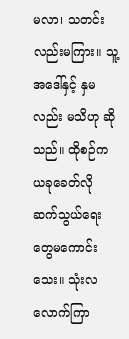မလာ၊ သတင်းလည်းမကြား။ သူ့အဒေါ်နှင့် နှမလည်း မသိဟု ဆိုသည်။ ထိုစဉ်က ယခုခေတ်လို ဆက်သွယ်ရေးတွေမကောင်းသေး။ သုံးလလောက်ကြာ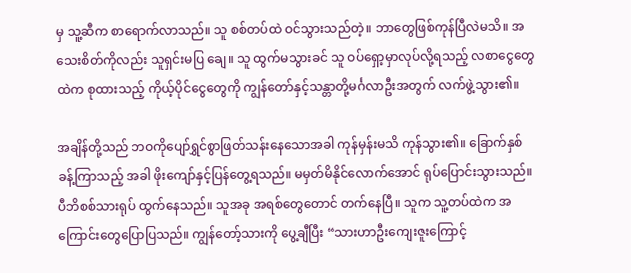မှ သူ့ဆီက စာရောက်လာသည်။ သူ စစ်တပ်ထဲ ဝင်သွားသည်တဲ့။ ဘာတွေဖြစ်ကုန်ပြီလဲမသိ။ အသေးစိတ်ကိုလည်း သူရှင်းမပြ ချေ။ သူ ထွက်မသွားခင် သူ ဝပ်ရှော့မှာလုပ်လို့ရသည့် လစာငွေတွေထဲက စုထားသည့် ကိုယ့်ပိုင်ငွေတွေကို ကျွန်တော်နှင့်သန္တာတို့မင်္ဂလာဦးအတွက် လက်ဖွဲ့သွား၏။

အချိန်တို့သည် ဘဝကိုပျော်ရွှင်စွာဖြတ်သန်းနေသောအခါ ကုန်မှန်းမသိ ကုန်သွား၏။ ခြောက်နှစ်ခန့်ကြာသည့် အခါ ဖိုးကျော်နှင့်ပြန်တွေ့ရသည်။ မမှတ်မိနိုင်လောက်အောင် ရုပ်ပြောင်းသွားသည်။ ပီဘိစစ်သားရုပ် ထွက်နေသည်။ သူအခု အရစ်တွေတောင် တက်နေပြီ။ သူက သူ့တပ်ထဲက အကြောင်းတွေပြောပြသည်။ ကျွန်တော့်သားကို ပွေ့ချီပြီး “သားဟာဦးကျေးဇူးကြောင့်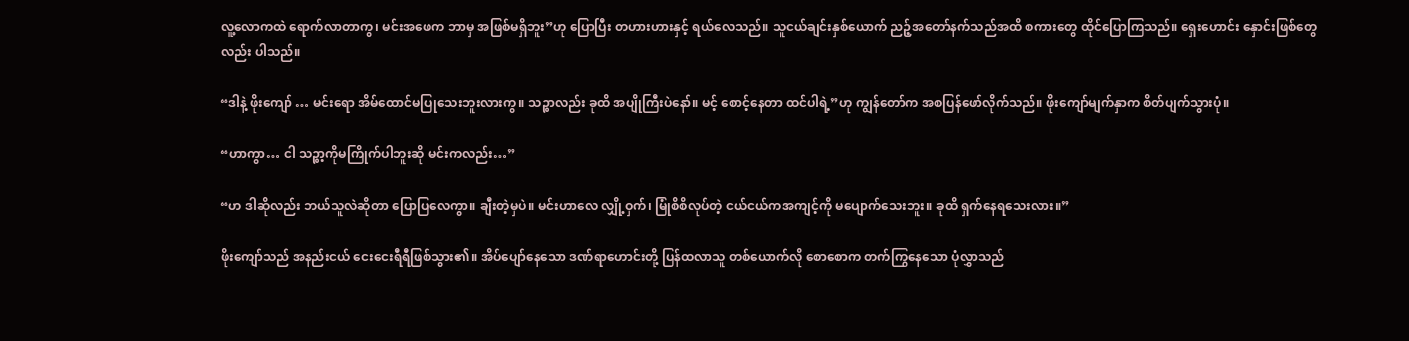လူ့လောကထဲ ရောက်လာတာကွ၊ မင်းအဖေက ဘာမှ အဖြစ်မရှိဘူး”ဟု ပြောပြီး တဟားဟားနှင့် ရယ်လေသည်။ သူငယ်ချင်းနှစ်ယောက် ညဉ့်အတော်နက်သည်အထိ စကားတွေ ထိုင်ပြောကြသည်။ ရှေးဟောင်း နှောင်းဖြစ်တွေလည်း ပါသည်။

“ဒါနဲ့ ဖိုးကျော် … မင်းရော အိမ်ထောင်မပြုသေးဘူးလားကွ။ သဉ္စာလည်း ခုထိ အပျိုကြီးပဲနော်။ မင့် စောင့်နေတာ ထင်ပါရဲ့”ဟု ကျွန်တော်က အစပြန်ဖော်လိုက်သည်။ ဖိုးကျော်မျက်နှာက စိတ်ပျက်သွားပုံ။

“ဟာကွာ… ငါ သဉ္စာ့ကိုမကြိုက်ပါဘူးဆို မင်းကလည်း…”

“ဟ ဒါဆိုလည်း ဘယ်သူလဲဆိုတာ ပြောပြလေကွာ။ ချီးတဲ့မှပဲ။ မင်းဟာလေ လျှို့ဝှက်၊ မြုံစိစိလုပ်တဲ့ ငယ်ငယ်ကအကျင့်ကို မပျောက်သေးဘူး။ ခုထိ ရှက်နေရသေးလား။”

ဖိုးကျော်သည် အနည်းငယ် ငေးငေးရီရီဖြစ်သွား၏။ အိပ်ပျော်နေသော ဒဏ်ရာဟောင်းတို့ ပြန်ထလာသူ တစ်ယောက်လို စောစောက တက်ကြွနေသော ပုံလွှာသည်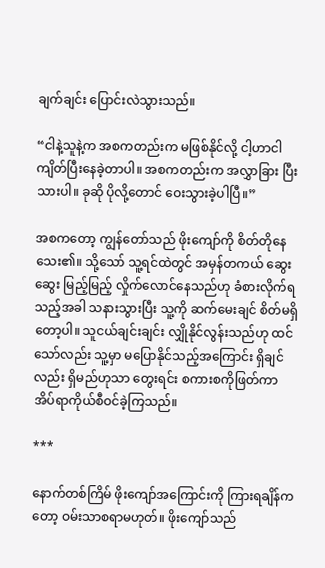ချက်ချင်း ပြောင်းလဲသွားသည်။

“ငါနဲ့သူနဲ့က အစကတည်းက မဖြစ်နိုင်လို့ ငါ့ဟာငါ ကျိတ်ပြီးနေခဲ့တာပါ။ အစကတည်းက အလွှာခြား ပြီးသားပါ။ ခုဆို ပိုလို့တောင် ဝေးသွားခဲ့ပါပြီ။”

အစကတော့ ကျွန်တော်သည် ဖိုးကျော်ကို စိတ်တိုနေသေး၏။ သို့သော် သူ့ရင်ထဲတွင် အမှန်တကယ် ဆွေးဆွေး မြည့်မြည့် လှိုက်လောင်နေသည်ဟု ခံစားလိုက်ရသည့်အခါ သနားသွားပြီး သူ့ကို ဆက်မေးချင် စိတ်မရှိတော့ပါ။ သူငယ်ချင်းချင်း လျှိုနိုင်လွန်းသည်ဟု ထင်သော်လည်း သူ့မှာ မပြောနိုင်သည့်အကြောင်း ရှိချင်လည်း ရှိမည်ဟုသာ တွေးရင်း စကားစကိုဖြတ်ကာ အိပ်ရာကိုယ်စီဝင်ခဲ့ကြသည်။

***

နောက်တစ်ကြိမ် ဖိုးကျော်အကြောင်းကို ကြားရချိန်ကတော့ ဝမ်းသာစရာမဟုတ်။ ဖိုးကျော်သည်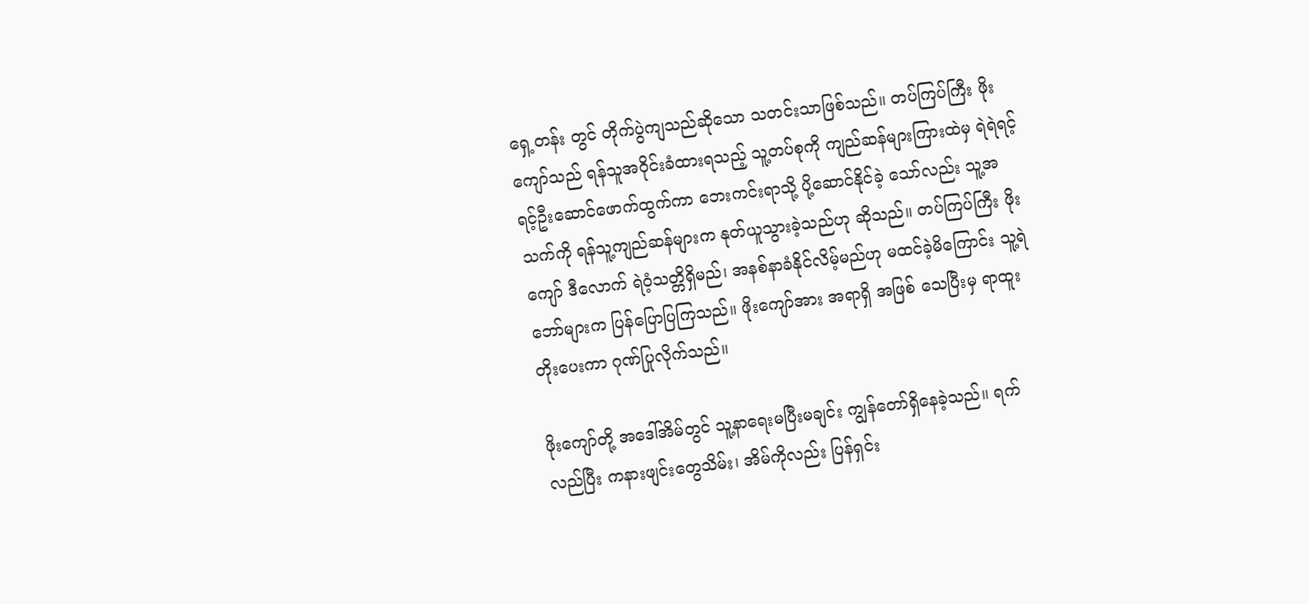ရှေ့တန်း တွင် တိုက်ပွဲကျသည်ဆိုသော သတင်းသာဖြစ်သည်။ တပ်ကြပ်ကြီး ဖိုးကျော်သည် ရန်သူအဝိုင်းခံထားရသည့် သူ့တပ်စုကို ကျည်ဆန်များကြားထဲမှ ရဲရဲရင့်ရင့်ဦးဆောင်ဖောက်ထွက်ကာ ဘေးကင်းရာသို့ ပို့ဆောင်နိုင်ခဲ့ သော်လည်း သူ့အသက်ကို ရန်သူ့ကျည်ဆန်များက နုတ်ယူသွားခဲ့သည်ဟု ဆိုသည်။ တပ်ကြပ်ကြီး ဖိုးကျော် ဒီလောက် ရဲဝံ့သတ္တိရှိမည်၊ အနစ်နာခံနိုင်လိမ့်မည်ဟု မထင်ခဲ့မိကြောင်း သူ့ရဲဘော်များက ပြန်ပြောပြကြသည်။ ဖိုးကျော်အား အရာရှိ အဖြစ် သေပြီးမှ ရာထူးတိုးပေးကာ ဂုဏ်ပြုလိုက်သည်။

ဖိုးကျော်တို့ အဒေါ်အိမ်တွင် သူ့နာရေးမပြီးမချင်း ကျွန်တော်ရှိနေခဲ့သည်။ ရက်လည်ပြီး ကနားဖျင်းတွေသိမ်း၊ အိမ်ကိုလည်း ပြန်ရှင်း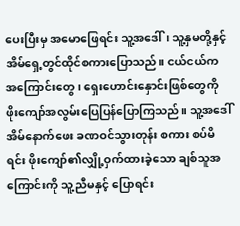ပေးပြီးမှ အမောဖြေရင်း သူ့အဒေါ်၊ သူ့နှမတို့နှင့် အိမ်ရှေ့တွင်ထိုင်စကားပြောသည်။ ငယ်ငယ်က အကြောင်းတွေ၊ ရှေးဟောင်းနှောင်းဖြစ်တွေကို ဖိုးကျော်အလွမ်းပြေပြန်ပြောကြသည်။ သူ့အဒေါ် အိမ်နောက်ဖေး ခဏဝင်သွားတုန်း စကား စပ်မိရင်း ဖိုးကျော်၏လျှို့ဝှက်ထားခဲ့သော ချစ်သူအကြောင်းကို သူ့ညီမနှင့် ပြောရင်း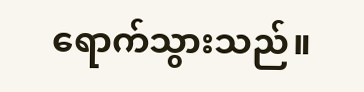ရောက်သွားသည်။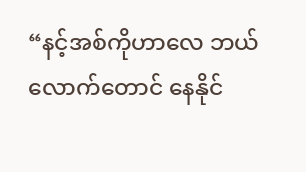“နင့်အစ်ကိုဟာလေ ဘယ်လောက်တောင် နေနိုင်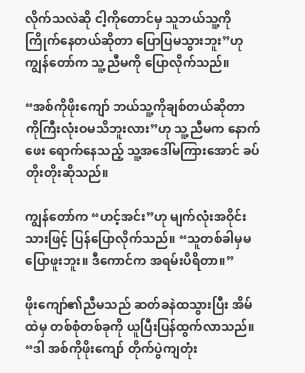လိုက်သလဲဆို ငါ့ကိုတောင်မှ သူဘယ်သူ့ကို ကြိုက်နေတယ်ဆိုတာ ပြောပြမသွားဘူး”ဟု ကျွန်တော်က သူ့ညီမကို ပြောလိုက်သည်။

“အစ်ကိုဖိုးကျော် ဘယ်သူ့ကိုချစ်တယ်ဆိုတာ ကိုကြီးလုံးဝမသိဘူးလား”ဟု သူ့ညီမက နောက်ဖေး ရောက်နေသည့် သူ့အဒေါ်မကြားအောင် ခပ်တိုးတိုးဆိုသည်။

ကျွန်တော်က “ဟင့်အင်း”ဟု မျက်လုံးအဝိုင်းသားဖြင့် ပြန်ပြောလိုက်သည်။ “သူတစ်ခါမှမပြောဖူးဘူး။ ဒီကောင်က အရမ်းပိရိတာ။”

ဖိုးကျော်၏ညီမသည် ဆတ်ခနဲထသွားပြီး အိမ်ထဲမှ တစ်စုံတစ်ခုကို ယူပြီးပြန်ထွက်လာသည်။ “ဒါ အစ်ကိုဖိုးကျော် တိုက်ပွဲကျတုံး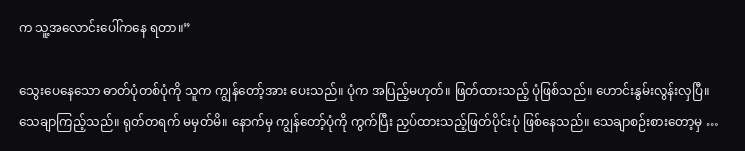က သူ့အလောင်းပေါ်ကနေ ရတာ။”

သွေးပေနေသော ဓာတ်ပုံတစ်ပုံကို သူက ကျွန်တော့်အား ပေးသည်။ ပုံက အပြည့်မဟုတ်။ ဖြတ်ထားသည့် ပုံဖြစ်သည်။ ဟောင်းနွမ်းလွန်းလှပြီ။ သေချာကြည့်သည်။ ရုတ်တရက် မမှတ်မိ။ နောက်မှ ကျွန်တော့်ပုံကို ကွက်ပြီး ညှပ်ထားသည့်ဖြတ်ပိုင်းပုံ ဖြစ်နေသည်။ သေချာစဉ်းစားတော့မှ …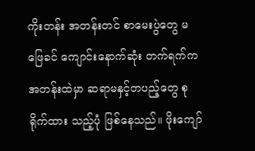ကိုးတန်း အတန်းတင် စာမေးပွဲတွေ မဖြေခင် ကျောင်းနောက်ဆုံး တက်ရက်က အတန်းထဲမှာ ဆရာမနှင့်တပည့်တွေ စုရိုက်ထား သည့်ပုံ ဖြစ်နေသည်။ ဖိုးကျော်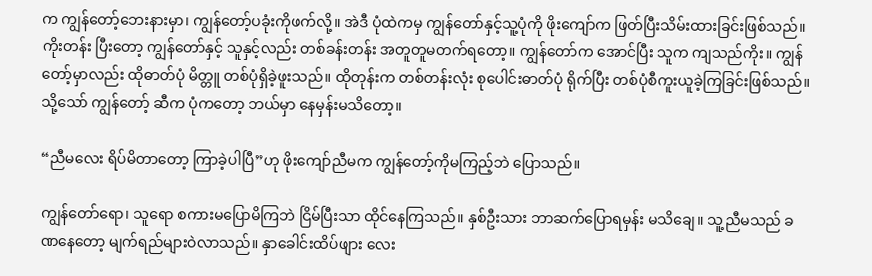က ကျွန်တော့်ဘေးနားမှာ၊ ကျွန်တော့်ပခုံးကိုဖက်လို့။ အဲဒီ ပုံထဲကမှ ကျွန်တော်နှင့်သူ့ပုံကို ဖိုးကျော်က ဖြတ်ပြီးသိမ်းထားခြင်းဖြစ်သည်။ ကိုးတန်း ပြီးတော့ ကျွန်တော်နှင့် သူနှင့်လည်း တစ်ခန်းတန်း အတူတူမတက်ရတော့။ ကျွန်တော်က အောင်ပြီး သူက ကျသည်ကိုး။ ကျွန်တော့်မှာလည်း ထိုဓာတ်ပုံ မိတ္တူ တစ်ပုံရှိခဲ့ဖူးသည်။ ထိုတုန်းက တစ်တန်းလုံး စုပေါင်းဓာတ်ပုံ ရိုက်ပြီး တစ်ပုံစီကူးယူခဲ့ကြခြင်းဖြစ်သည်။ သို့သော် ကျွန်တော့် ဆီက ပုံကတော့ ဘယ်မှာ နေမှန်းမသိတော့။

“ညီမလေး ရိပ်မိတာတော့ ကြာခဲ့ပါပြီ”ဟု ဖိုးကျော်ညီမက ကျွန်တော့်ကိုမကြည့်ဘဲ ပြောသည်။

ကျွန်တော်ရော၊ သူရော စကားမပြောမိကြဘဲ ငြိမ်ပြီးသာ ထိုင်နေကြသည်။ နှစ်ဦးသား ဘာဆက်ပြောရမှန်း မသိချေ။ သူ့ညီမသည် ခဏနေတော့ မျက်ရည်များဝဲလာသည်။ နှာခေါင်းထိပ်ဖျား လေး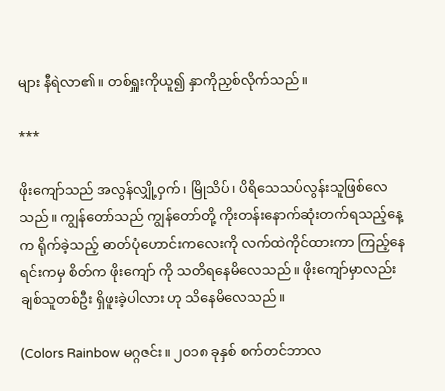များ နီရဲလာ၏။ တစ်ရှူးကိုယူ၍ နှာကိုညှစ်လိုက်သည်။

***

ဖိုးကျော်သည် အလွန်လျှို့ဝှက်၊ မြိုသိပ်၊ ပိရိသေသပ်လွန်းသူဖြစ်လေသည်။ ကျွန်တော်သည် ကျွန်တော်တို့ ကိုးတန်းနောက်ဆုံးတက်ရသည့်နေ့က ရိုက်ခဲ့သည့် ဓာတ်ပုံဟောင်းကလေးကို လက်ထဲကိုင်ထားကာ ကြည့်နေရင်းကမှ စိတ်က ဖိုးကျော် ကို သတိရနေမိလေသည်။ ဖိုးကျော်မှာလည်း ချစ်သူတစ်ဦး ရှိဖူးခဲ့ပါလား ဟု သိနေမိလေသည်။

(Colors Rainbow မဂ္ဂဇင်း။ ၂၀၁၈ ခုနှစ် စက်တင်ဘာလ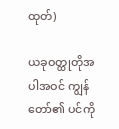ထုတ်)

ယခုဝတ္ထုတိုအပါအဝင် ကျွန်တော်၏ ပင်ကို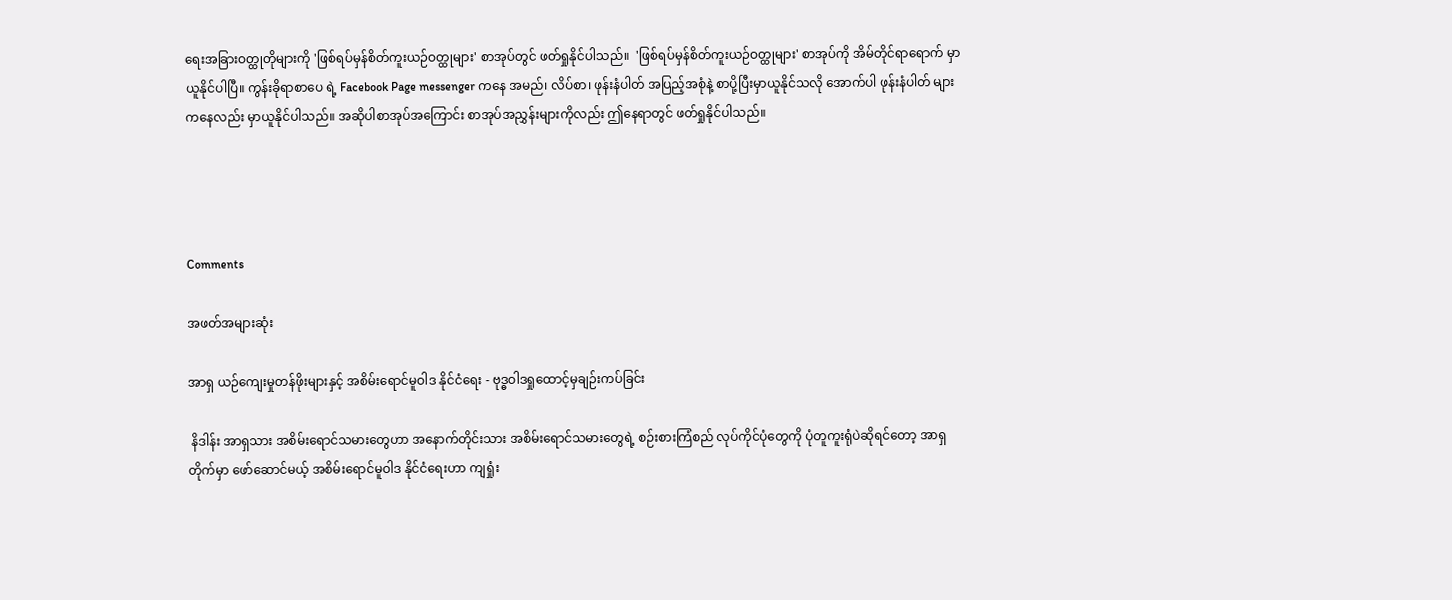ရေးအခြားဝတ္ထုတိုများကို 'ဖြစ်ရပ်မှန်စိတ်ကူးယဉ်ဝတ္ထုများ' စာအုပ်တွင် ဖတ်ရှုနိုင်ပါသည်။  'ဖြစ်ရပ်မှန်စိတ်ကူးယဉ်ဝတ္ထုများ' စာအုပ်ကို အိမ်တိုင်ရာရောက် မှာယူနိုင်ပါပြီ။ ကွန်းခိုရာစာပေ ရဲ့ Facebook Page messenger ကနေ အမည်၊ လိပ်စာ၊ ဖုန်းနံပါတ် အပြည့်အစုံနဲ့ စာပို့ပြီးမှာယူနိုင်သလို အောက်ပါ ဖုန်းနံပါတ် များကနေလည်း မှာယူနိုင်ပါသည်။ အဆိုပါစာအုပ်အကြောင်း စာအုပ်အညွှန်းများကိုလည်း ဤနေရာတွင် ဖတ်ရှုနိုင်ပါသည်။




Comments

အဖတ်အများဆုံး

အာရှ ယဉ်ကျေးမှုတန်ဖိုးများနှင့် အစိမ်းရောင်မူဝါဒ နိုင်ငံရေး - ဗုဒ္ဓဝါဒရှုထောင့်မှချဉ်းကပ်ခြင်း

 နိဒါန်း အာရှသား အစိမ်းရောင်သမားတွေဟာ အနောက်တိုင်းသား အစိမ်းရောင်သမားတွေရဲ့ စဉ်းစားကြံစည် လုပ်ကိုင်ပုံတွေကို ပုံတူကူးရုံပဲဆိုရင်တော့ အာရှတိုက်မှာ ဖော်ဆောင်မယ့် အစိမ်းရောင်မူဝါဒ နိုင်ငံရေးဟာ ကျရှုံး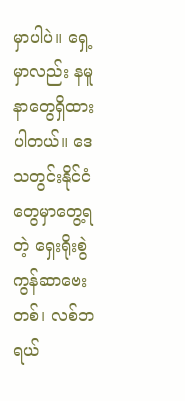မှာပါပဲ။ ရှေ့မှာလည်း နမူနာတွေရှိထားပါတယ်။ ဒေသတွင်းနိုင်ငံတွေမှာတွေ့ရတဲ့ ရှေးရိုးစွဲ ကွန်ဆာဗေးတစ်၊ လစ်ဘရယ်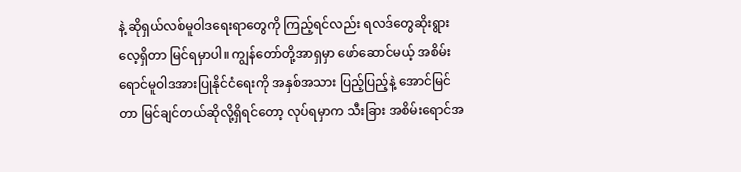နဲ့ ဆိုရှယ်လစ်မူဝါဒရေးရာတွေကို ကြည့်ရင်လည်း ရလဒ်တွေဆိုးရွားလေ့ရှိတာ မြင်ရမှာပါ။ ကျွန်တော်တို့အာရှမှာ ဖော်ဆောင်မယ့် အစိမ်းရောင်မူဝါဒအားပြုနိုင်ငံရေးကို အနှစ်အသား ပြည့်ပြည့်နဲ့ အောင်မြင်တာ မြင်ချင်တယ်ဆိုလို့ရှိရင်တော့ လုပ်ရမှာက သီးခြား အစိမ်းရောင်အ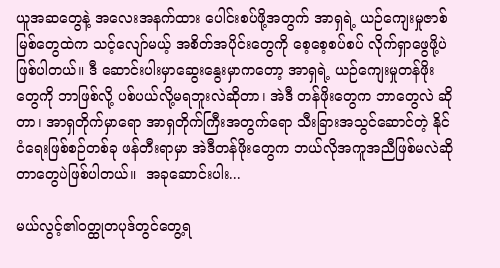ယူအဆတွေနဲ့ အလေးအနက်ထား ပေါင်းစပ်ဖို့အတွက် အာရှရဲ့ ယဉ်ကျေးမှုဇာစ်မြစ်တွေထဲက သင့်လျော်မယ့် အစိတ်အပိုင်းတွေကို စေ့စေ့စပ်စပ် လိုက်ရှာဖွေဖို့ပဲဖြစ်ပါတယ်။ ဒီ ဆောင်းပါးမှာဆွေးနွေးမှာကတော့ အာရှရဲ့ ယဉ်ကျေးမှုတန်ဖိုးတွေကို ဘာဖြစ်လို့ ပစ်ပယ်လို့မရဘူးလဲဆိုတာ၊ အဲဒီ တန်ဖိုးတွေက ဘာတွေလဲ ဆိုတာ၊ အာရှတိုက်မှာရော အာရှတိုက်ကြီးအတွက်ရော သီးခြားအသွင်ဆောင်တဲ့ နိုင်ငံရေးဖြစ်စဉ်တစ်ခု ဖန်တီးရာမှာ အဲဒီတန်ဖိုးတွေက ဘယ်လိုအကူအညီဖြစ်မလဲဆိုတာတွေပဲဖြစ်ပါတယ်။  အခုဆောင်းပါး...

မယ်လွင့်၏ဝတ္ထုတပုဒ်တွင်တွေ့ရ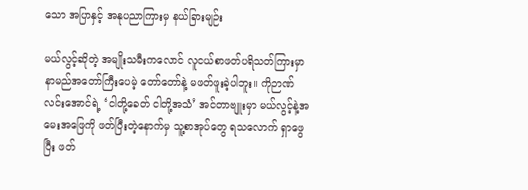သော အပြာနှင့် အနုပညာကြားမှ နယ်ခြားမျဉ်း

မယ်လွင့်ဆိုတဲ့ အမျိုးသမီးကလောင် လူငယ်စာဖတ်ပရိသတ်ကြားမှာ နာမည်အတော်ကြီးပေမဲ့ တော်တော်နဲ့ မဖတ်ဖူးခဲ့ပါဘူး။ ကိုဉာဏ်လင်းအောင်ရဲ့ ‘ငါတို့ခေတ် ငါတို့အသံ’ အင်တာဗျူးမှာ မယ်လွင့်နဲ့အမေးအဖြေကို ဖတ်ပြီးတဲ့နောက်မှ သူ့စာအုပ်တွေ ရသလောက် ရှာဖွေပြီး ဖတ်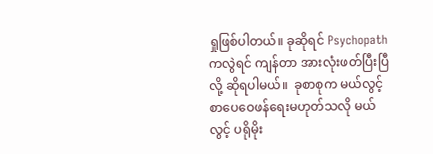ရှုဖြစ်ပါတယ်။ ခုဆိုရင် Psychopath ကလွဲရင် ကျန်တာ အားလုံးဖတ်ပြီးပြီလို့ ဆိုရပါမယ်။  ခုစာစုက မယ်လွင့် စာပေဝေဖန်ရေးမဟုတ်သလို မယ်လွင့် ပရိုမိုး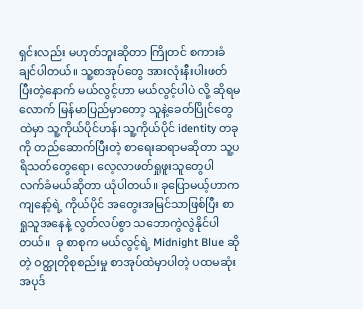ရှင်းလည်း မဟုတ်ဘူးဆိုတာ ကြိုတင် စကားခံချင်ပါတယ်။ သူ့စာအုပ်တွေ အားလုံးနီးပါးဖတ်ပြီးတဲ့နောက် မယ်လွင့်ဟာ မယ်လွင့်ပါပဲ လို့ ဆိုရမလောက် မြန်မာပြည်မှာတော့ သူနဲ့ခေတ်ပြိုင်တွေထဲမှာ သူ့ကိုယ်ပိုင်ဟန်၊ သူ့ကိုယ်ပိုင် identity တခုကို တည်ဆောက်ပြီးတဲ့ စာရေးဆရာမဆိုတာ သူ့ပရိသတ်တွေရော၊ လေ့လာဖတ်ရှုဖူးသူတွေပါ လက်ခံမယ်ဆိုတာ ယုံပါတယ်။ ခုပြောမယ့်ဟာက ကျနော့်ရဲ့ ကိုယ်ပိုင် အတွေးအမြင်သာဖြစ်ပြီး စာရှုသူအနေနဲ့ လွတ်လပ်စွာ သဘောကွဲလွဲနိုင်ပါတယ်။  ခု စာစုက မယ်လွင့်ရဲ့ Midnight Blue ဆိုတဲ့ ဝတ္ထုတိုစုစည်းမှု စာအုပ်ထဲမှာပါတဲ့ ပထမဆုံး အပုဒ်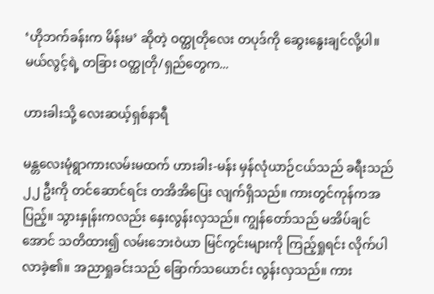‘ဟိုဘက်ခန်းက မိန်းမ’ ဆိုတဲ့ ဝတ္ထုတိုလေး တပုဒ်ကို ဆွေးနွေးချင်လို့ပါ။ မယ်လွင့်ရဲ့ တခြား ဝတ္ထုတို/ရှည်တွေက...

ဟားခါးသို့ လေးဆယ့်ရှစ်နာရီ

မန္တလေးမုံရွာကားလမ်းမထက် ဟားခါး-မန်း မှန်လုံယာဉ်ငယ်သည် ခရီးသည် ၂၂ ဦးကို တင်ဆောင်ရင်း တအိအိပြေး လျက်ရှိသည်။ ကားတွင်ကုန်ကအပြည့်။ သွားနှုန်းကလည်း နှေးလွန်းလှသည်။ ကျွန်တော်သည် မအိပ်ချင်အောင် သတိထား၍ လမ်းဘေးဝဲယာ မြင်ကွင်းများကို ကြည့်ရှုရင်း လိုက်ပါလာခဲ့၏။ အညာရှုခင်းသည် ခြောက်သယောင်း လွန်းလှသည်။ ကား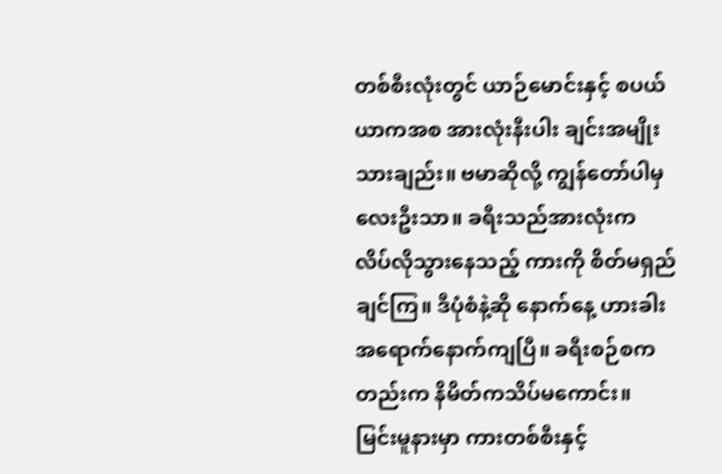တစ်စီးလုံးတွင် ယာဉ်မောင်းနှင့် စပယ်ယာကအစ အားလုံးနီးပါး ချင်းအမျိုးသားချည်း။ ဗမာဆိုလို့ ကျွန်တော်ပါမှ လေးဦးသာ။ ခရီးသည်အားလုံးက လိပ်လိုသွားနေသည့် ကားကို စိတ်မရှည် ချင်ကြ။ ဒီပုံစံနဲ့ဆို နောက်နေ့ ဟားခါး အရောက်နောက်ကျပြီ။ ခရီးစဉ်စကတည်းက နိမိတ်ကသိပ်မကောင်း။ မြင်းမူနားမှာ ကားတစ်စီးနှင့်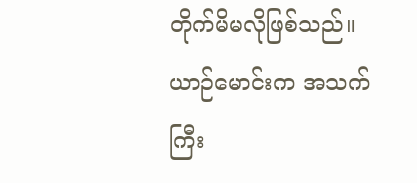တိုက်မိမလိုဖြစ်သည်။ ယာဉ်မောင်းက အသက်ကြီး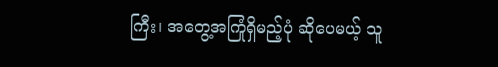ကြီး၊ အတွေ့အကြုံရှိမည့်ပုံ ဆိုပေမယ့် သူ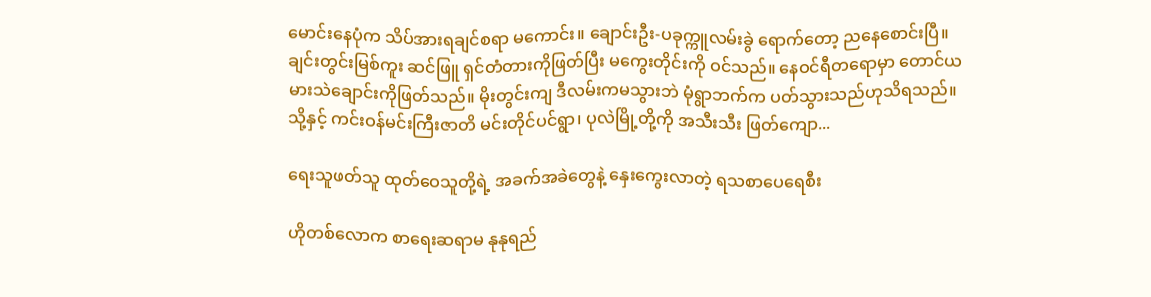မောင်းနေပုံက သိပ်အားရချင်စရာ မကောင်း။ ချောင်းဦး-ပခုက္ကူလမ်းခွဲ ရောက်တော့ ညနေစောင်းပြီ။ ချင်းတွင်းမြစ်ကူး ဆင်ဖြူ ရှင်တံတားကိုဖြတ်ပြီး မကွေးတိုင်းကို ဝင်သည်။ နေဝင်ရီတရောမှာ တောင်ယမားသဲချောင်းကိုဖြတ်သည်။ မိုးတွင်းကျ ဒီလမ်းကမသွားဘဲ မုံရွာဘက်က ပတ်သွားသည်ဟုသိရသည်။ သို့နှင့် ကင်းဝန်မင်းကြီးဇာတိ မင်းတိုင်ပင်ရွာ၊ ပုလဲမြို့တို့ကို အသီးသီး ဖြတ်ကျော...

ရေးသူဖတ်သူ ထုတ်ဝေသူတို့ရဲ့ အခက်အခဲတွေနဲ့ နှေးကွေးလာတဲ့ ရသစာပေရေစီး

ဟိုတစ်လောက စာရေးဆရာမ နုနုရည်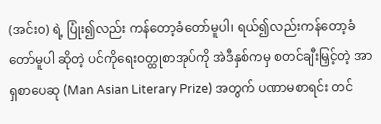(အင်း၀) ရဲ့ ပြုံး၍လည်း ကန်တော့ခံတော်မူပါ၊ ရယ်၍လည်းကန်တော့ခံတော်မူပါ ဆိုတဲ့ ပင်ကိုရေးဝတ္ထုစာအုပ်ကို အဲဒီနှစ်ကမှ စတင်ချီးမြှင့်တဲ့ အာရှစာပေဆု (Man Asian Literary Prize) အတွက် ပဏာမစာရင်း တင်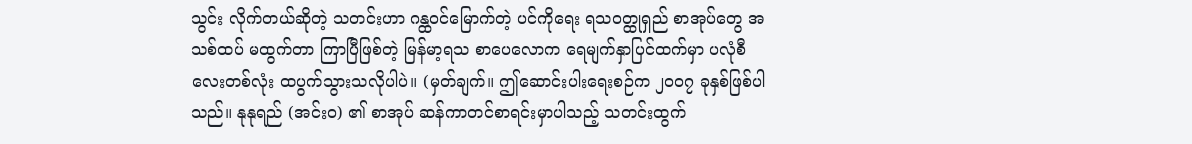သွင်း လိုက်တယ်ဆိုတဲ့ သတင်းဟာ ဂန္ထဝင်မြောက်တဲ့ ပင်ကိုရေး ရသဝတ္ထုရှည် စာအုပ်တွေ အသစ်ထပ် မထွက်တာ ကြာပြီဖြစ်တဲ့ မြန်မာ့ရသ စာပေလောက ရေမျက်နှာပြင်ထက်မှာ ပလုံစီလေးတစ်လုံး ထပွက်သွားသလိုပါပဲ။ (မှတ်ချက်။ ဤဆောင်းပါးရေးစဉ်က ၂၀၀၇ ခုနှစ်ဖြစ်ပါသည်။ နုနုရည် (အင်း၀) ၏ စာအုပ် ဆန်ကာတင်စာရင်းမှာပါသည့် သတင်းထွက်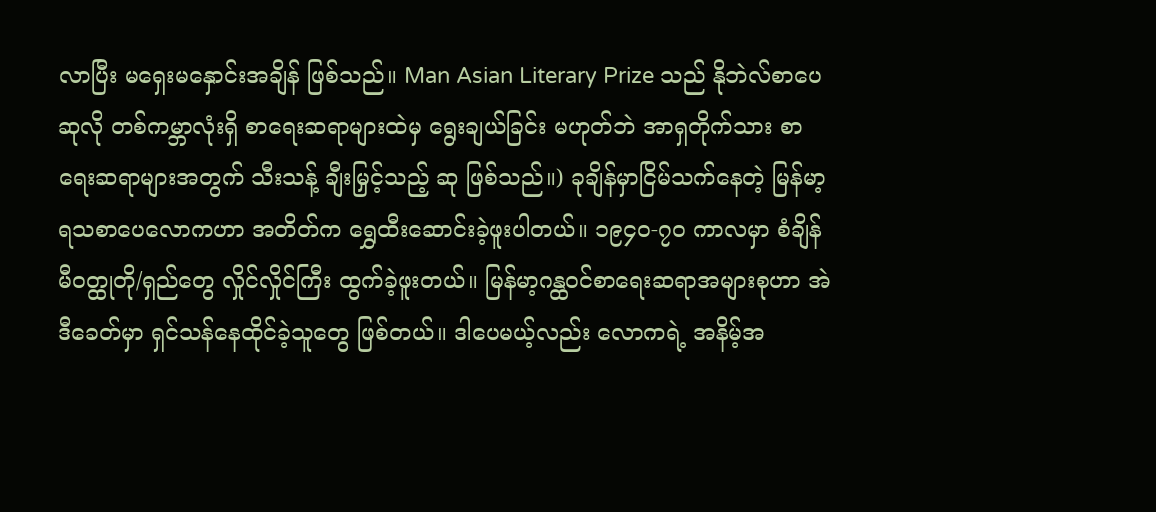လာပြီး မရှေးမနှောင်းအချိန် ဖြစ်သည်။ Man Asian Literary Prize သည် နိုဘဲလ်စာပေဆုလို တစ်ကမ္ဘာလုံးရှိ စာရေးဆရာများထဲမှ ရွေးချယ်ခြင်း မဟုတ်ဘဲ အာရှတိုက်သား စာရေးဆရာများအတွက် သီးသန့် ချီးမြှင့်သည့် ဆု ဖြစ်သည်။) ခုချိန်မှာငြိမ်သက်နေတဲ့ မြန်မာ့ရသစာပေလောကဟာ အတိတ်က ရွှေထီးဆောင်းခဲ့ဖူးပါတယ်။ ၁၉၄၀-၇၀ ကာလမှာ စံချိန်မီဝတ္ထုတို/ရှည်တွေ လှိုင်လှိုင်ကြီး ထွက်ခဲ့ဖူးတယ်။ မြန်မာ့ဂန္ထဝင်စာရေးဆရာအများစုဟာ အဲဒီခေတ်မှာ ရှင်သန်နေထိုင်ခဲ့သူတွေ ဖြစ်တယ်။ ဒါပေမယ့်လည်း လောကရဲ့ အနိမ့်အ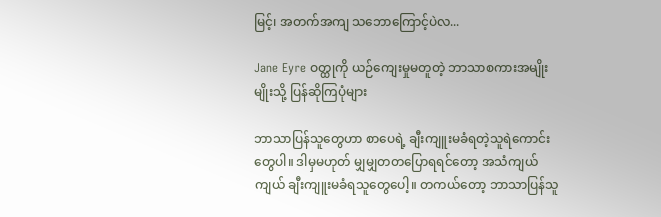မြင့်၊ အတက်အကျ သဘောကြောင့်ပဲလ...

Jane Eyre ဝတ္ထုကို ယဉ်ကျေးမှုမတူတဲ့ ဘာသာစကားအမျိုးမျိုးသို့ ပြန်ဆိုကြပုံများ

ဘာသာပြန်သူတွေဟာ စာပေရဲ့ ချီးကျူးမခံရတဲ့သူရဲကောင်းတွေပါ။ ဒါမှမဟုတ် မျှမျှတတပြောရရင်တော့ အသံကျယ်ကျယ် ချီးကျူးမခံရသူတွေပေါ့။ တကယ်တော့ ဘာသာပြန်သူ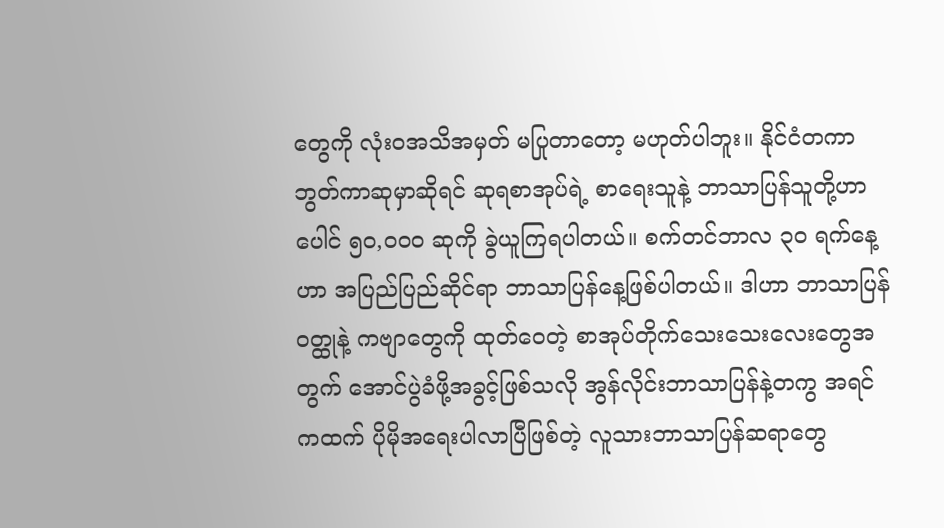တွေကို လုံးဝအသိအမှတ် မပြုတာတော့ မဟုတ်ပါဘူး။ နိုင်ငံတကာဘွတ်ကာဆုမှာဆိုရင် ဆုရစာအုပ်ရဲ့ စာရေးသူနဲ့ ဘာသာပြန်သူတို့ဟာ ပေါင် ၅၀,၀၀၀ ဆုကို ခွဲယူကြရပါတယ်။ စက်တင်ဘာလ ၃၀ ရက်နေ့ဟာ အပြည်ပြည်ဆိုင်ရာ ဘာသာပြန်နေ့ဖြစ်ပါတယ်။ ဒါဟာ ဘာသာပြန်ဝတ္ထုနဲ့ ကဗျာတွေကို ထုတ်ဝေတဲ့ စာအုပ်တိုက်သေးသေးလေးတွေအတွက် အောင်ပွဲခံဖို့အခွင့်ဖြစ်သလို အွန်လိုင်းဘာသာပြန်နဲ့တကွ အရင်ကထက် ပိုမိုအရေးပါလာပြီဖြစ်တဲ့ လူသားဘာသာပြန်ဆရာတွေ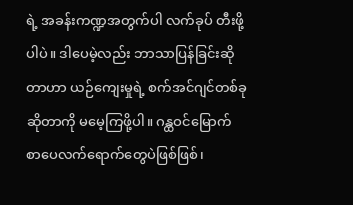ရဲ့ အခန်းကဏ္ဍအတွက်ပါ လက်ခုပ် တီးဖို့ ပါပဲ။ ဒါပေမဲ့လည်း ဘာသာပြန်ခြင်းဆိုတာဟာ ယဉ်ကျေးမှုရဲ့ စက်အင်ဂျင်တစ်ခုဆိုတာကို မမေ့ကြဖို့ပါ။ ဂန္ထဝင်မြောက် စာပေလက်ရောက်တွေပဲဖြစ်ဖြစ်၊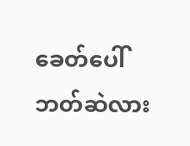ခေတ်ပေါ် ဘတ်ဆဲလား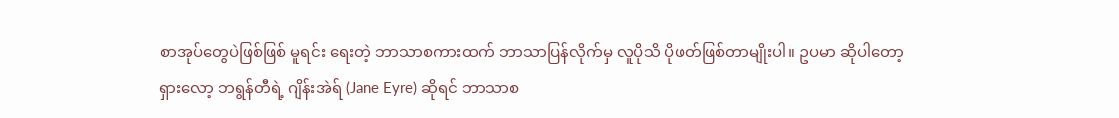စာအုပ်တွေပဲဖြစ်ဖြစ် မူရင်း ရေးတဲ့ ဘာသာစကားထက် ဘာသာပြန်လိုက်မှ လူပိုသိ ပိုဖတ်ဖြစ်တာမျိုးပါ။ ဥပမာ ဆိုပါတော့ ရှားလော့ ဘရွန်တီရဲ့ ဂျိန်းအဲရ် (Jane Eyre) ဆိုရင် ဘာသာစ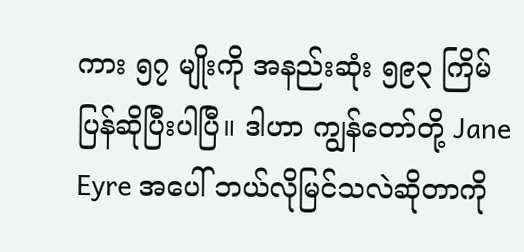ကား ၅၇ မျိုးကို အနည်းဆုံး ၅၉၃ ကြိမ် ပြန်ဆိုပြီးပါပြီ။ ဒါဟာ ကျွန်တော်တို့ Jane Eyre အပေါ် ဘယ်လိုမြင်သလဲဆိုတာကို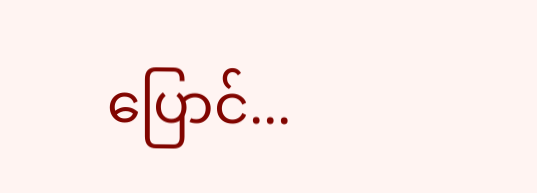ပြောင်...